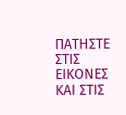ΠΑΤΗΣΤΕ ΣΤΙΣ ΕΙΚΟΝΕΣ ΚΑΙ ΣΤΙΣ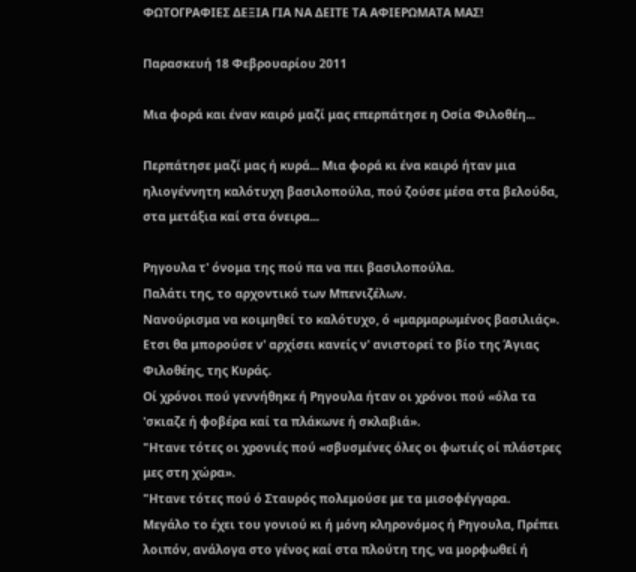ΦΩΤΟΓΡΑΦΙΕΣ ΔΕΞΙΑ ΓΙΑ ΝΑ ΔΕΙΤΕ ΤΑ ΑΦΙΕΡΩΜΑΤΑ ΜΑΣ!

Παρασκευή 18 Φεβρουαρίου 2011

Μια φορά και έναν καιρό μαζί μας επερπάτησε η Οσία Φιλοθέη...

Περπάτησε μαζί μας ή κυρά... Μια φορά κι ένα καιρό ήταν μια ηλιογέννητη καλότυχη βασιλοπούλα, πού ζούσε μέσα στα βελούδα, στα μετάξια καί στα όνειρα...

Ρηγουλα τ' όνομα της πού πα να πει βασιλοπούλα.
Παλάτι της, το αρχοντικό των Μπενιζέλων.
Νανούρισμα να κοιμηθεί το καλότυχο, ό «μαρμαρωμένος βασιλιάς».
Ετσι θα μπορούσε ν' αρχίσει κανείς ν' ανιστορεί το βίο της Άγιας Φιλοθέης, της Κυράς.
Οί χρόνοι πού γεννήθηκε ή Ρηγουλα ήταν οι χρόνοι πού «όλα τα 'σκιαζε ή φοβέρα καί τα πλάκωνε ή σκλαβιά».
"Ητανε τότες οι χρονιές πού «σβυσμένες όλες οι φωτιές οί πλάστρες μες στη χώρα».
"Ητανε τότες πού ό Σταυρός πολεμούσε με τα μισοφέγγαρα.
Μεγάλο το έχει του γονιού κι ή μόνη κληρονόμος ή Ρηγουλα, Πρέπει λοιπόν, ανάλογα στο γένος καί στα πλούτη της, να μορφωθεί ή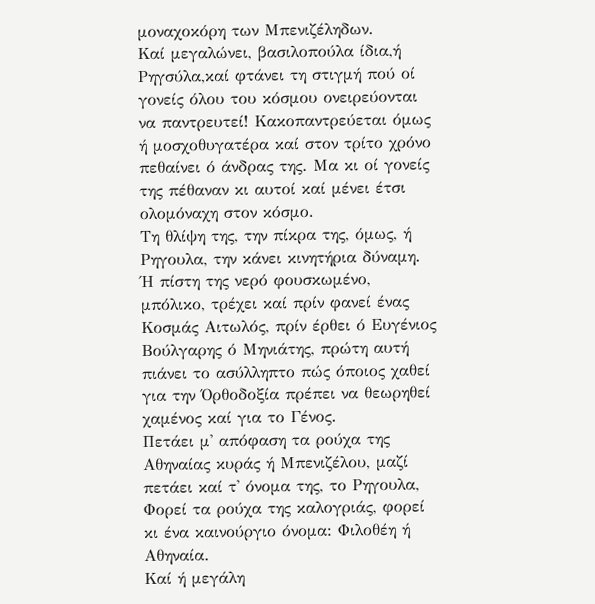μοναχοκόρη των Μπενιζέληδων.
Καί μεγαλώνει, βασιλοπούλα ίδια,ή Ρηγσύλα,καί φτάνει τη στιγμή πού οί γονείς όλου του κόσμου ονειρεύονται να παντρευτεί! Κακοπαντρεύεται όμως ή μοσχοθυγατέρα καί στον τρίτο χρόνο πεθαίνει ό άνδρας της. Μα κι οί γονείς της πέθαναν κι αυτοί καί μένει έτσι ολομόναχη στον κόσμο.
Τη θλίψη της, την πίκρα της, όμως, ή Ρηγουλα, την κάνει κινητήρια δύναμη.
Ή πίστη της νερό φουσκωμένο, μπόλικο, τρέχει καί πρίν φανεί ένας Κοσμάς Αιτωλός, πρίν έρθει ό Ευγένιος Βούλγαρης ό Μηνιάτης, πρώτη αυτή πιάνει το ασύλληπτο πώς όποιος χαθεί για την Όρθοδοξία πρέπει να θεωρηθεί χαμένος καί για το Γένος.
Πετάει μ' απόφαση τα ρούχα της Αθηναίας κυράς ή Μπενιζέλου, μαζί πετάει καί τ' όνομα της, το Ρηγουλα,
Φορεί τα ρούχα της καλογριάς, φορεί κι ένα καινούργιο όνομα: Φιλοθέη ή Αθηναία.
Καί ή μεγάλη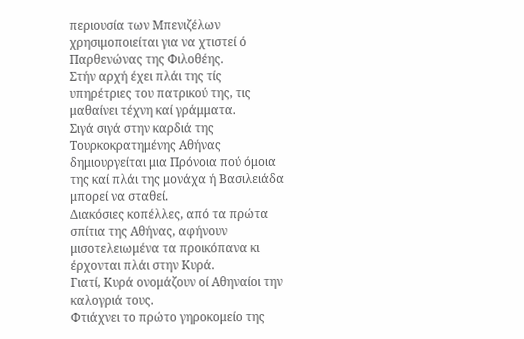περιουσία των Μπενιζέλων χρησιμοποιείται για να χτιστεί ό Παρθενώνας της Φιλοθέης.
Στήν αρχή έχει πλάι της τίς υπηρέτριες του πατρικού της, τις μαθαίνει τέχνη καί γράμματα.
Σιγά σιγά στην καρδιά της Τουρκοκρατημένης Αθήνας δημιουργείται μια Πρόνοια πού όμοια της καί πλάι της μονάχα ή Βασιλειάδα μπορεί να σταθεί.
Διακόσιες κοπέλλες, από τα πρώτα σπίτια της Αθήνας, αφήνουν μισοτελειωμένα τα προικόπανα κι έρχονται πλάι στην Κυρά.
Γιατί, Κυρά ονομάζουν οί Αθηναίοι την καλογριά τους.
Φτιάχνει το πρώτο γηροκομείο της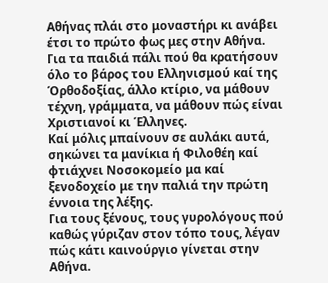Αθήνας πλάι στο μοναστήρι κι ανάβει έτσι το πρώτο φως μες στην Αθήνα.
Για τα παιδιά πάλι πού θα κρατήσουν όλο το βάρος του Ελληνισμού καί της Όρθοδοξίας, άλλο κτίριο, να μάθουν τέχνη, γράμματα, να μάθουν πώς είναι Χριστιανοί κι Έλληνες.
Καί μόλις μπαίνουν σε αυλάκι αυτά, σηκώνει τα μανίκια ή Φιλοθέη καί φτιάχνει Νοσοκομείο μα καί ξενοδοχείο με την παλιά την πρώτη έννοια της λέξης.
Για τους ξένους, τους γυρολόγους πού καθώς γύριζαν στον τόπο τους, λέγαν πώς κάτι καινούργιο γίνεται στην Αθήνα.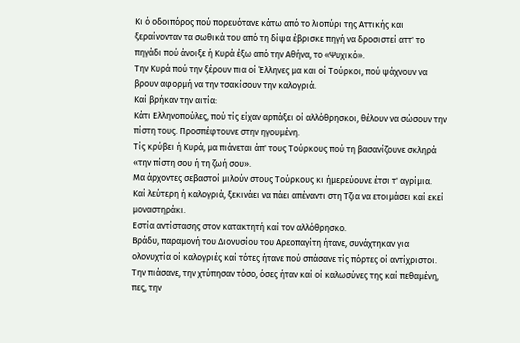Κι ό οδοιπόρος πού πορευότανε κάτω από το λιοπύρι της Αττικής και ξεραίνονταν τα σωθικά του από τη δίψα έβρισκε πηγή να δροσιστεί αττ' το πηγάδι πού άνοιξε ή Κυρά έξω από την Αθήνα, το «Ψυχικό».
Την Κυρά πού την ξέρουν πια οί Έλληνες μα και οί Τούρκοι, πού ψάχνουν να βρουν αφορμή να την τσακίσουν την καλογριά.
Καί βρήκαν την αιτία:
Κάτι Ελληνοπούλες, πού τίς είχαν αρπάξει οί αλλόθρησκοι, θέλουν να σώσουν την πίστη τους. Προσπέφτουνε στην ηγουμένη.
Τίς κρύβει ή Κυρά, μα πιάνεται άπ' τους Τούρκους πού τη βασανίζουνε σκληρά «την πίστη σου ή τη ζωή σου».
Μα άρχοντες σεβαστοί μιλούν στους Τούρκους κι ήμερεύουνε έτσι τ' αγρίμια.
Καί λεύτερη ή καλογριά, ξεκινάει να πάει απέναντι στη Τζια να ετοιμάσει καί εκεί μοναστηράκι.
Εστία αντίστασης στον κατακτητή καί τον αλλόθρησκο.
Βράδυ, παραμονή του Διονυσίου του Αρεοπαγίτη ήτανε, συνάχτηκαν για ολονυχτία οί καλογριές καί τότες ήτανε πού σπάσανε τίς πόρτες οί αντίχριστοι.
Την πιάσανε, την χτύπησαν τόσο, όσες ήταν καί οί καλωσύνες της καί πεθαμένη, πες, την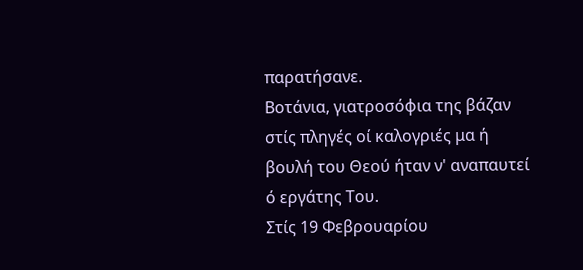παρατήσανε.
Βοτάνια, γιατροσόφια της βάζαν στίς πληγές οί καλογριές μα ή βουλή του Θεού ήταν ν' αναπαυτεί ό εργάτης Του.
Στίς 19 Φεβρουαρίου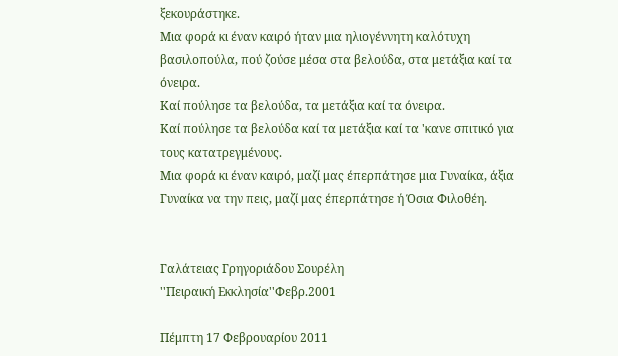ξεκουράστηκε.
Μια φορά κι έναν καιρό ήταν μια ηλιογέννητη καλότυχη βασιλοπούλα, πού ζούσε μέσα στα βελούδα, στα μετάξια καί τα όνειρα.
Καί πούλησε τα βελούδα, τα μετάξια καί τα όνειρα.
Καί πούλησε τα βελούδα καί τα μετάξια καί τα 'κανε σπιτικό για τους κατατρεγμένους.
Μια φορά κι έναν καιρό, μαζί μας έπερπάτησε μια Γυναίκα, άξια Γυναίκα να την πεις, μαζί μας έπερπάτησε ή Όσια Φιλοθέη.


Γαλάτειας Γρηγοριάδου Σουρέλη
''Πειραική Εκκλησία''Φεβρ.2001

Πέμπτη 17 Φεβρουαρίου 2011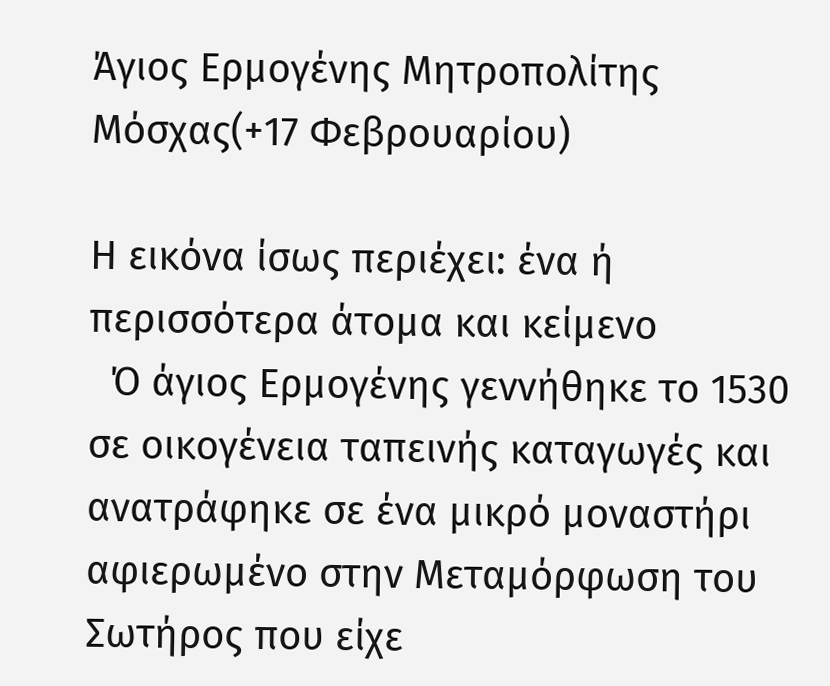Άγιος Ερμογένης Μητροπολίτης Μόσχας(+17 Φεβρουαρίου)

Η εικόνα ίσως περιέχει: ένα ή περισσότερα άτομα και κείμενο
  Ό άγιος Ερμογένης γεννήθηκε το 1530 σε οικογένεια ταπεινής καταγωγές και ανατράφηκε σε ένα μικρό μοναστήρι αφιερωμένο στην Μεταμόρφωση του Σωτήρος που είχε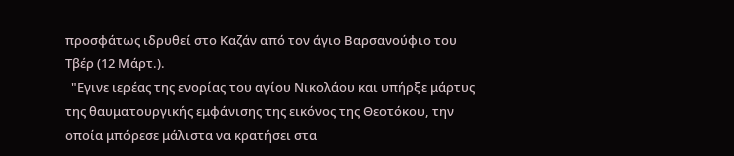προσφάτως ιδρυθεί στο Καζάν από τον άγιο Βαρσανούφιο του Τβέρ (12 Μάρτ.).
  "Εγινε ιερέας της ενορίας του αγίου Νικολάου και υπήρξε μάρτυς της θαυματουργικής εμφάνισης της εικόνος της Θεοτόκου, την οποία μπόρεσε μάλιστα να κρατήσει στα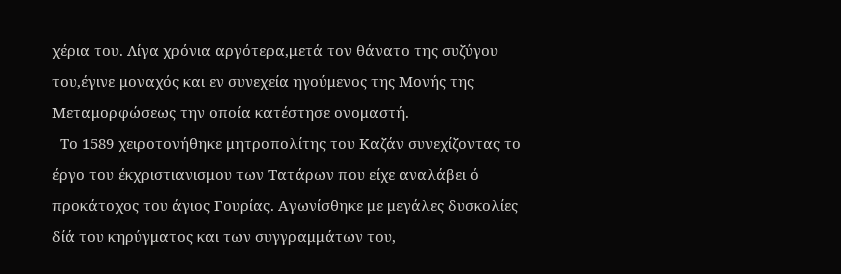χέρια του. Λίγα χρόνια αργότερα,μετά τον θάνατο της συζύγου του,έγινε μοναχός και εν συνεχεία ηγούμενος της Μονής της Μεταμορφώσεως την οποία κατέστησε ονομαστή.
  Το 1589 χειροτονήθηκε μητροπολίτης του Καζάν συνεχίζοντας το έργο του έκχριστιανισμου των Τατάρων που είχε αναλάβει ό προκάτοχος του άγιος Γουρίας. Αγωνίσθηκε με μεγάλες δυσκολίες δίά του κηρύγματος και των συγγραμμάτων του,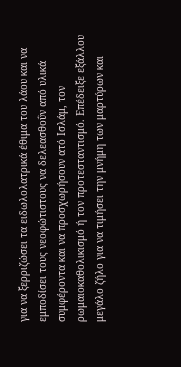για να ξερριζώσει τα ειδωλολατρικά έθιμα του λάου και να εμποδίσει τους νεοφώτιστους να δελεασθοΰν από υλικά συμφέροντα και να προσχωρήσουν ατό Ισλάμ, τον ρωμαιοκαθολικισμό ή τον προτεσταντισμό. Επέδειξε εξάλλου μεγάλο ζήλο για να τιμήσει την μνήμη των μαρτύρων και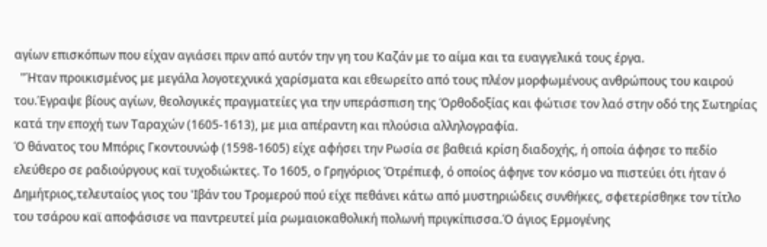αγίων επισκόπων που είχαν αγιάσει πριν από αυτόν την γη του Καζάν με το αίμα και τα ευαγγελικά τους έργα.
  "Ήταν προικισμένος με μεγάλα λογοτεχνικά χαρίσματα και εθεωρείτο από τους πλέον μορφωμένους ανθρώπους του καιρού του.Έγραψε βίους αγίων, θεολογικές πραγματείες για την υπεράσπιση της Όρθοδοξίας και φώτισε τον λαό στην οδό της Σωτηρίας κατά την εποχή των Ταραχών (1605-1613), με μια απέραντη και πλούσια αλληλογραφία.
Ό θάνατος του Μπόρις Γκοντουνώφ (1598-1605) είχε αφήσει την Ρωσία σε βαθειά κρίση διαδοχής, ή οποία άφησε το πεδίο ελεύθερο σε ραδιούργους καϊ τυχοδιώκτες. Το 1605, ο Γρηγόριος Ότρέπιεφ, ό οποίος άφηνε τον κόσμο να πιστεύει ότι ήταν ό Δημήτριος,τελευταίος γιος του 'Ιβάν του Τρομερού πού είχε πεθάνει κάτω από μυστηριώδεις συνθήκες, σφετερίσθηκε τον τίτλο του τσάρου καϊ αποφάσισε να παντρευτεί μία ρωμαιοκαθολική πολωνή πριγκίπισσα.Ό άγιος Ερμογένης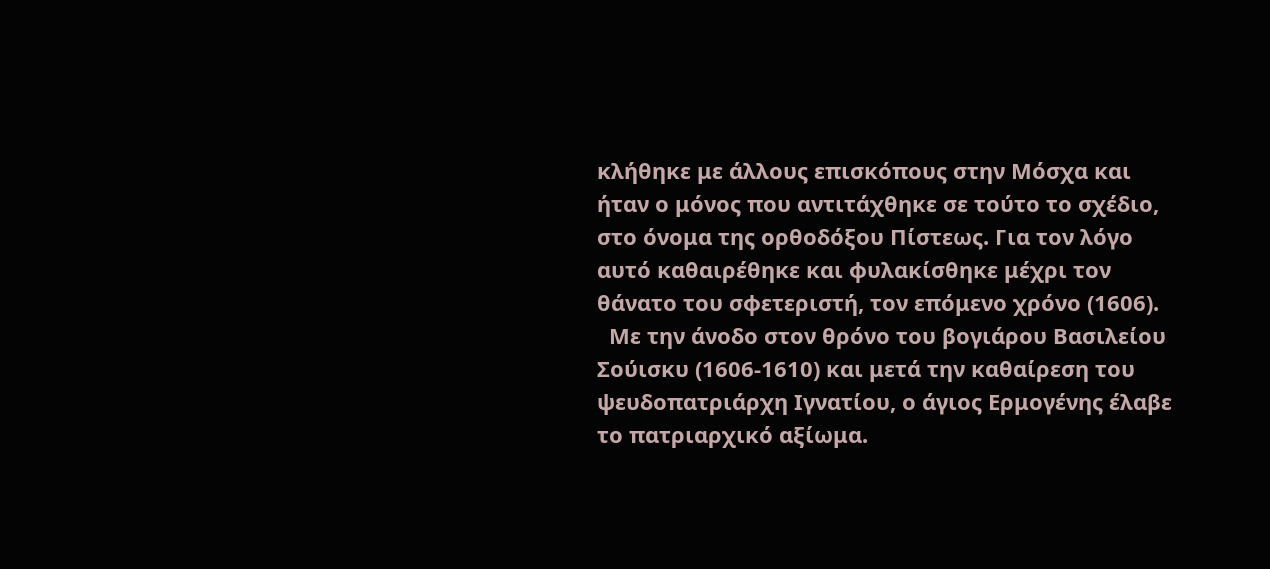κλήθηκε με άλλους επισκόπους στην Μόσχα και ήταν ο μόνος που αντιτάχθηκε σε τούτο το σχέδιο, στο όνομα της ορθοδόξου Πίστεως. Για τον λόγο αυτό καθαιρέθηκε και φυλακίσθηκε μέχρι τον θάνατο του σφετεριστή, τον επόμενο χρόνο (1606).
  Με την άνοδο στον θρόνο του βογιάρου Βασιλείου Σούισκυ (1606-1610) και μετά την καθαίρεση του ψευδοπατριάρχη Ιγνατίου, ο άγιος Ερμογένης έλαβε το πατριαρχικό αξίωμα.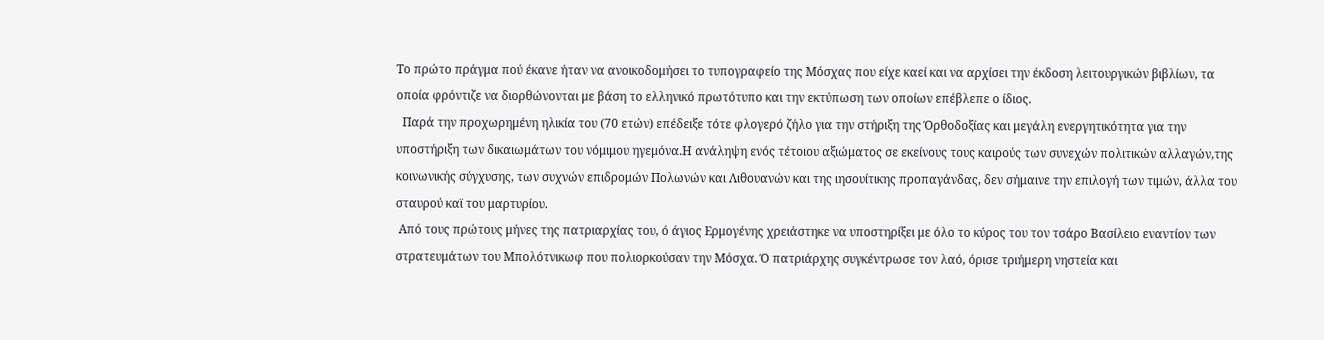Το πρώτο πράγμα πού έκανε ήταν να ανοικοδομήσει το τυπογραφείο της Μόσχας που είχε καεί και να αρχίσει την έκδοση λειτουργικών βιβλίων, τα οποία φρόντιζε να διορθώνονται με βάση το ελληνικό πρωτότυπο και την εκτύπωση των οποίων επέβλεπε ο ίδιος.
  Παρά την προχωρημένη ηλικία του (70 ετών) επέδειξε τότε φλογερό ζήλο για την στήριξη της Όρθοδοξίας και μεγάλη ενεργητικότητα για την υποστήριξη των δικαιωμάτων του νόμιμου ηγεμόνα.Η ανάληψη ενός τέτοιου αξιώματος σε εκείνους τους καιρούς των συνεχών πολιτικών αλλαγών,της κοινωνικής σύγχυσης, των συχνών επιδρομών Πολωνών και Λιθουανών και της ιησουίτικης προπαγάνδας, δεν σήμαινε την επιλογή των τιμών, άλλα του σταυρού καϊ του μαρτυρίου.
 Από τους πρώτους μήνες της πατριαρχίας του, ό άγιος Ερμογένης χρειάστηκε να υποστηρίξει με όλο το κύρος του τον τσάρο Βασίλειο εναντίον των στρατευμάτων του Μπολότνικωφ που πολιορκούσαν την Μόσχα. Ό πατριάρχης συγκέντρωσε τον λαό, όρισε τριήμερη νηστεία και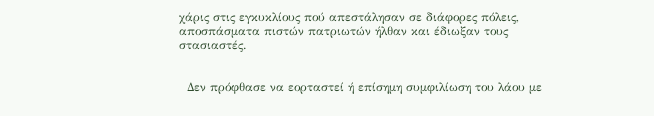χάρις στις εγκυκλίους πού απεστάλησαν σε διάφορες πόλεις, αποσπάσματα πιστών πατριωτών ήλθαν και έδιωξαν τους στασιαστές.


  Δεν πρόφθασε να εορταστεί ή επίσημη συμφιλίωση του λάου με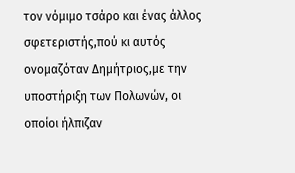τον νόμιμο τσάρο και ένας άλλος σφετεριστής,πού κι αυτός ονομαζόταν Δημήτριος,με την υποστήριξη των Πολωνών, οι οποίοι ήλπιζαν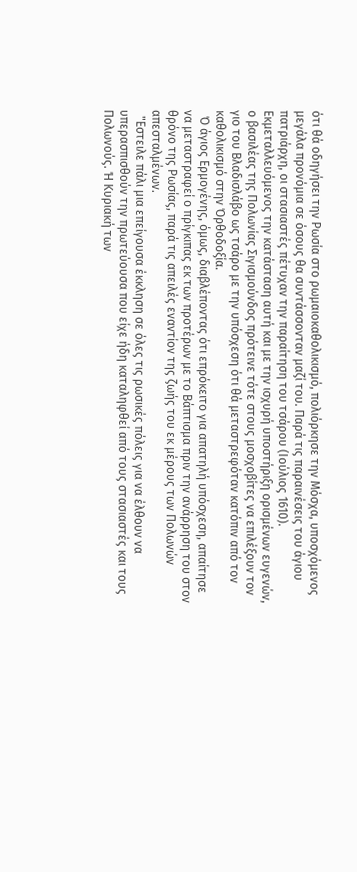ότι θά οδηγήσει την Ρωσία στο ρωμαιοκαθολικισμό, πολιόρκησε την Μόσχα, υποσχόμενος μεγάλα προνόμια σε όσους θα συντάσσονταν μαζί του. Παρά τις παραινέσεις του άγιου πατριάρχη, οι στασιαστές πέτυχαν την παραίτηση του τσάρου (Ιούλιος 1610).     Εκμεταλλευόμενος την κατάσταση αυτή και με την ισχυρή υποστήριξη ορισμένων ευγενών, ο βασιλέας της Πολωνίας Σιγισμούνδος πρότεινε τότε στους μοσχοβίτες να επιλέξουν τον γιο του Βλαδισλάβο ως τσάρο με την υπόσχεση ότι θά μεταστρεφόταν κατόπιν από τον καθολικισμό στην Όρθοδοξία.
  Ό άγιος Ερμογένης, όμως, διαβλέποντας ότι επρόκειτο για απατηλή υπόσχεση, απαίτησε να μεταστραφεί ο πρίγκιπας εκ των προτέρων με το Βάπτισμα πριν την ανάρρηση του στον θρόνο της Ρωσίας, παρά τις απειλές εναντίον της ζωής του εκ μέρους των Πολωνών απεσταλμένων.
  "Εστειλε πάλι μια επείγουσα έκκληση σε όλες τις ρωσικές πόλεις για να έλθουν να υπερασπισθούν την πρωτεύουσα που είχε ήδη καταληφθεί από τους στασιαστές και τους Πολωνούς. Ή Κυριακή των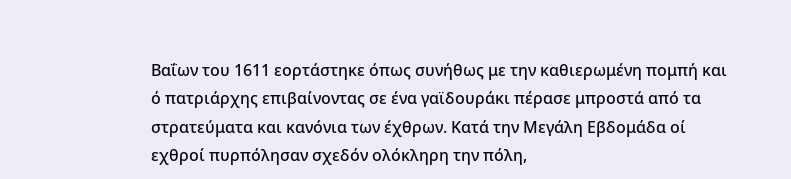Βαΐων του 1611 εορτάστηκε όπως συνήθως με την καθιερωμένη πομπή και ό πατριάρχης επιβαίνοντας σε ένα γαϊδουράκι πέρασε μπροστά από τα στρατεύματα και κανόνια των έχθρων. Κατά την Μεγάλη Εβδομάδα οί εχθροί πυρπόλησαν σχεδόν ολόκληρη την πόλη,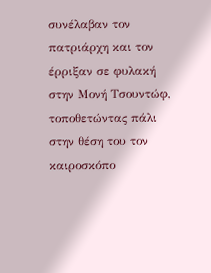συνέλαβαν τον πατριάρχη και τον έρριξαν σε φυλακή στην Μονή Τσουντώφ, τοποθετώντας πάλι στην θέση του τον καιροσκόπο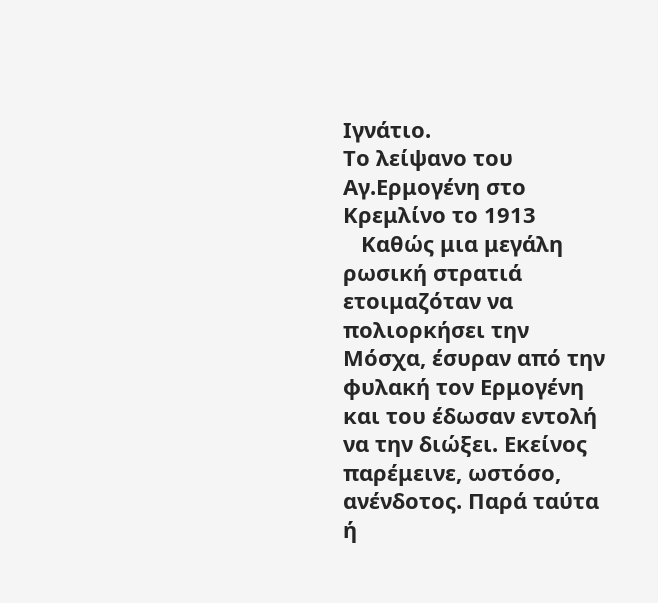Ιγνάτιο.
Το λείψανο του Αγ.Ερμογένη στο Κρεμλίνο το 1913
   Καθώς μια μεγάλη ρωσική στρατιά ετοιμαζόταν να πολιορκήσει την Μόσχα, έσυραν από την φυλακή τον Ερμογένη και του έδωσαν εντολή να την διώξει. Εκείνος παρέμεινε, ωστόσο, ανένδοτος. Παρά ταύτα ή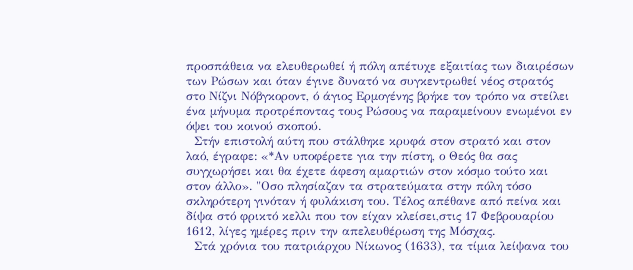προσπάθεια να ελευθερωθεί ή πόλη απέτυχε εξαιτίας των διαιρέσων των Ρώσων και όταν έγινε δυνατό να συγκεντρωθεί νέος στρατός στο Νίζνι Νόβγκοροντ, ό άγιος Ερμογένης βρήκε τον τρόπο να στείλει ένα μήνυμα προτρέποντας τους Ρώσους να παραμείνουν ενωμένοι εν όψει του κοινού σκοπού.
  Στήν επιστολή αύτη που στάλθηκε κρυφά στον στρατό και στον λαό, έγραφε: «*Αν υποφέρετε για την πίστη, ο Θεός θα σας συγχωρήσει και θα έχετε άφεση αμαρτιών στον κόσμο τούτο και στον άλλο». "Οσο πλησίαζαν τα στρατεύματα στην πόλη τόσο σκληρότερη γινόταν ή φυλάκιση του. Τέλος απέθανε από πείνα και δίψα στό φρικτό κελλι που τον είχαν κλείσει,στις 17 Φεβρουαρίου 1612, λίγες ημέρες πριν την απελευθέρωση της Μόσχας.
  Στά χρόνια του πατριάρχου Νίκωνος (1633), τα τίμια λείψανα του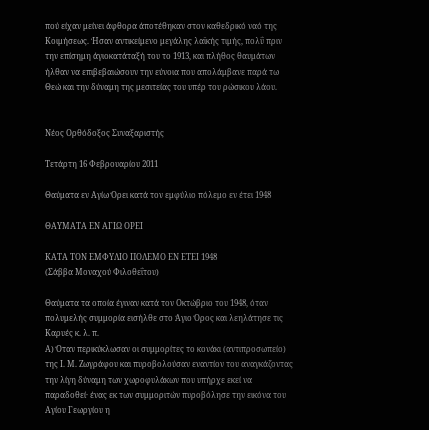πού είχαν μείνει άφθορα άποτέθηκαν στον καθεδρικό ναό της Κοιμήσεως. Ήσαν αντικείμενο μεγάλης λαϊκής τιμής, πολΰ πριν την επίσημη άγιοκατάταξή του το 1913, και πλήθος θαυμάτων ήλθαν να επιβεβαιώσουν την εύνοια που απολάμβανε παρά τω Θεώ και την δύναμη της μεσιτείας του υπέρ του ρώσικου λάου.


Νέος Ορθόδοξος Συναξαριστής

Τετάρτη 16 Φεβρουαρίου 2011

Θαύματα εν Αγίω Όρει κατά τον εμφύλιο πόλεμο εν έτει 1948

ΘΑΥΜΑΤΑ ΕΝ ΑΓΙΩ ΟΡΕΙ

ΚΑΤΑ ΤΟΝ ΕΜΦΥΛΙΟ ΠΟΛΕΜΟ ΕΝ ΕΤΕΙ 1948
(Σάββα Μοναχού Φιλοθεΐτου)

Θαύματα τα οποία έγιναν κατά τον Οκτώβριο του 1948, όταν πολυμελής συμμορία εισήλθε στο Άγιο Όρος και λεηλάτησε τις Καρυές κ. λ. π.
Α) Όταν περικύκλωσαν οι συμμορίτες το κονάκι (αντιπροσωπείο) της Ι. Μ. Ζωγράφου και πυροβολούσαν εναντίον του αναγκάζοντας την λίγη δύναμη των χωροφυλάκων που υπήρχε εκεί να παραδοθεί· ένας εκ των συμμοριτών πυροβόλησε την εικόνα του Αγίου Γεωργίου η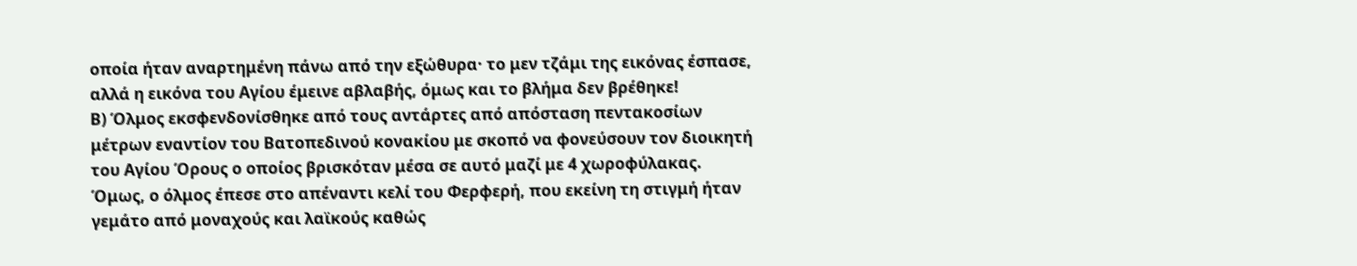οποία ήταν αναρτημένη πάνω από την εξώθυρα· το μεν τζάμι της εικόνας έσπασε, αλλά η εικόνα του Αγίου έμεινε αβλαβής, όμως και το βλήμα δεν βρέθηκε!
Β) Όλμος εκσφενδονίσθηκε από τους αντάρτες από απόσταση πεντακοσίων μέτρων εναντίον του Βατοπεδινού κονακίου με σκοπό να φονεύσουν τον διοικητή του Αγίου Όρους ο οποίος βρισκόταν μέσα σε αυτό μαζί με 4 χωροφύλακας. Όμως, ο όλμος έπεσε στο απέναντι κελί του Φερφερή, που εκείνη τη στιγμή ήταν γεμάτο από μοναχούς και λαϊκούς καθώς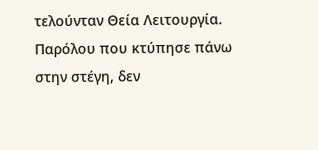τελούνταν Θεία Λειτουργία. Παρόλου που κτύπησε πάνω στην στέγη, δεν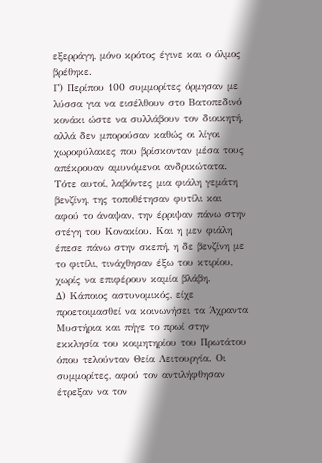εξερράγη, μόνο κρότος έγινε και ο όλμος βρέθηκε.
Γ) Περίπου 100 συμμορίτες όρμησαν με λύσσα για να εισέλθουν στο Βατοπεδινό κονάκι ώστε να συλλάβουν τον διοικητή, αλλά δεν μπορούσαν καθώς οι λίγοι χωροφύλακες που βρίσκονταν μέσα τους απέκρουαν αμυνόμενοι ανδρικώτατα. Τότε αυτοί, λαβόντες μια φιάλη γεμάτη βενζίνη, της τοποθέτησαν φυτίλι και αφού το άναψαν, την έρριψαν πάνω στην στέγη του Κονακίου. Και η μεν φιάλη έπεσε πάνω στην σκεπή, η δε βενζίνη με το φιτίλι, τινάχθησαν έξω του κτιρίου, χωρίς να επιφέρουν καμία βλάβη.
Δ) Κάποιος αστυνομικός, είχε προετοιμασθεί να κοινωνήσει τα Άχραντα Μυστήρια και πήγε το πρωί στην εκκλησία του κοιμητηρίου του Πρωτάτου όπου τελούνταν Θεία Λειτουργία. Οι συμμορίτες, αφού τον αντιλήφθησαν έτρεξαν να τον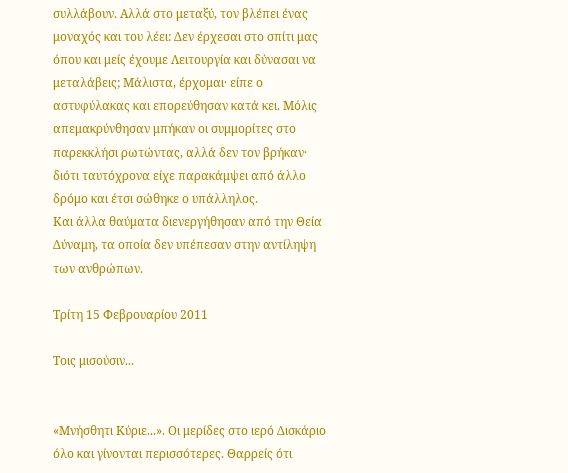συλλάβουν. Αλλά στο μεταξύ, τον βλέπει ένας μοναχός και του λέει: Δεν έρχεσαι στο σπίτι μας όπου και μείς έχουμε Λειτουργία και δύνασαι να μεταλάβεις; Μάλιστα, έρχομαι· είπε ο αστυφύλακας και επορεύθησαν κατά κει. Μόλις απεμακρύνθησαν μπήκαν οι συμμορίτες στο παρεκκλήσι ρωτώντας, αλλά δεν τον βρήκαν· διότι ταυτόχρονα είχε παρακάμψει από άλλο δρόμο και έτσι σώθηκε ο υπάλληλος.
Και άλλα θαύματα διενεργήθησαν από την Θεία Δύναμη, τα οποία δεν υπέπεσαν στην αντίληψη των ανθρώπων.

Τρίτη 15 Φεβρουαρίου 2011

Τοις μισούσιν...


«Μνήσθητι Κύριε...». Οι μερίδες στο ιερό Δισκάριο όλο και γίνονται περισσότερες. Θαρρείς ότι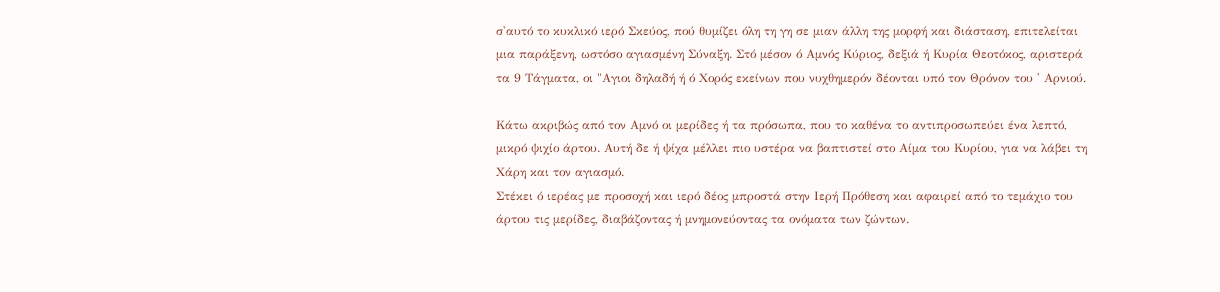σ'αυτό το κυκλικό ιερό Σκεύος, πού θυμίζει όλη τη γη σε μιαν άλλη της μορφή και διάσταση, επιτελείται μια παράξενη, ωστόσο αγιασμένη Σύναξη. Στό μέσον ό Αμνός Κύριος, δεξιά ή Κυρία Θεοτόκος, αριστερά τα 9 Τάγματα, οι "Αγιοι δηλαδή ή ό Χορός εκείνων που νυχθημερόν δέονται υπό τον Θρόνον του ' Αρνιού.

Κάτω ακριβώς από τον Αμνό οι μερίδες ή τα πρόσωπα, που το καθένα το αντιπροσωπεύει ένα λεπτό, μικρό ψιχίο άρτου. Αυτή δε ή ψίχα μέλλει πιο υστέρα να βαπτιστεί στο Αίμα του Κυρίου, για να λάβει τη Χάρη και τον αγιασμό.
Στέκει ό ιερέας με προσοχή και ιερό δέος μπροστά στην Ιερή Πρόθεση και αφαιρεί από το τεμάχιο του άρτου τις μερίδες, διαβάζοντας ή μνημονεύοντας τα ονόματα των ζώντων.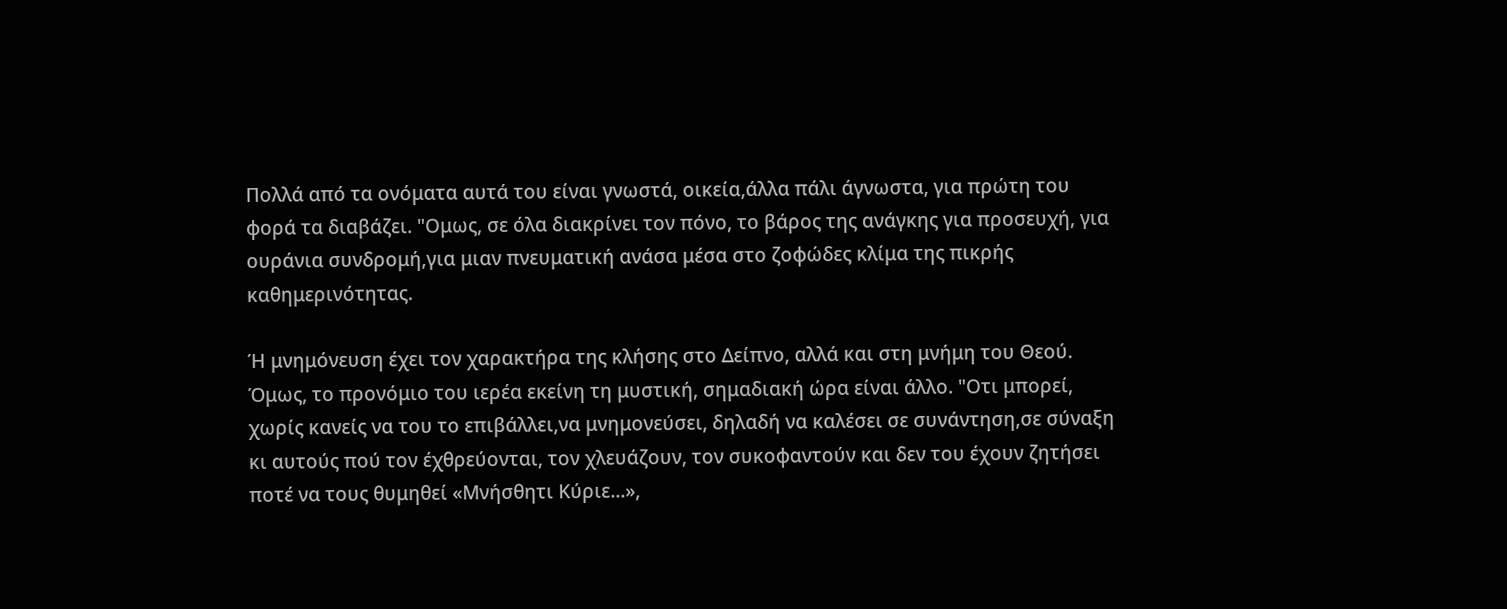Πολλά από τα ονόματα αυτά του είναι γνωστά, οικεία,άλλα πάλι άγνωστα, για πρώτη του φορά τα διαβάζει. "Ομως, σε όλα διακρίνει τον πόνο, το βάρος της ανάγκης για προσευχή, για ουράνια συνδρομή,για μιαν πνευματική ανάσα μέσα στο ζοφώδες κλίμα της πικρής καθημερινότητας.

Ή μνημόνευση έχει τον χαρακτήρα της κλήσης στο Δείπνο, αλλά και στη μνήμη του Θεού. Όμως, το προνόμιο του ιερέα εκείνη τη μυστική, σημαδιακή ώρα είναι άλλο. "Οτι μπορεί, χωρίς κανείς να του το επιβάλλει,να μνημονεύσει, δηλαδή να καλέσει σε συνάντηση,σε σύναξη κι αυτούς πού τον έχθρεύονται, τον χλευάζουν, τον συκοφαντούν και δεν του έχουν ζητήσει ποτέ να τους θυμηθεί «Μνήσθητι Κύριε...»,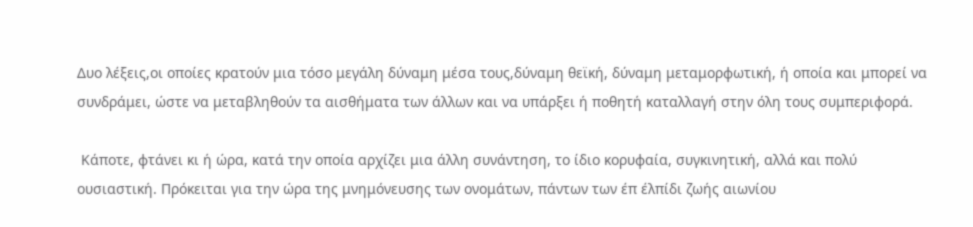Δυο λέξεις,οι οποίες κρατούν μια τόσο μεγάλη δύναμη μέσα τους,δύναμη θεϊκή, δύναμη μεταμορφωτική, ή οποία και μπορεί να συνδράμει, ώστε να μεταβληθούν τα αισθήματα των άλλων και να υπάρξει ή ποθητή καταλλαγή στην όλη τους συμπεριφορά.

 Κάποτε, φτάνει κι ή ώρα, κατά την οποία αρχίζει μια άλλη συνάντηση, το ίδιο κορυφαία, συγκινητική, αλλά και πολύ ουσιαστική. Πρόκειται για την ώρα της μνημόνευσης των ονομάτων, πάντων των έπ έλπίδι ζωής αιωνίου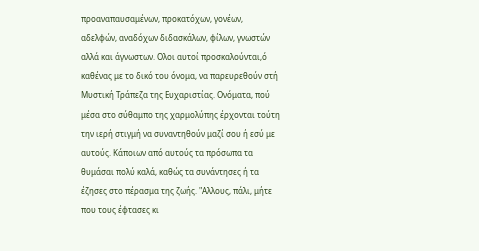προαναπαυσαμένων, προκατόχων, γονέων, αδελφών, αναδόχων διδασκάλων, φίλων, γνωστών αλλά και άγνωστων. Ολοι αυτοί προσκαλούνται,ό καθένας με το δικό του όνομα, να παρευρεθούν στή Μυστική Τράπεζα της Ευχαριστίας. Ονόματα, πού μέσα στο σύθαμπο της χαρμολύπης έρχονται τούτη την ιερή στιγμή να συναντηθούν μαζί σου ή εσύ με αυτούς. Κάποιων από αυτούς τα πρόσωπα τα θυμάσαι πολύ καλά, καθώς τα συνάντησες ή τα έζησες στο πέρασμα της ζωής. "Αλλους, πάλι, μήτε που τους έφτασες κι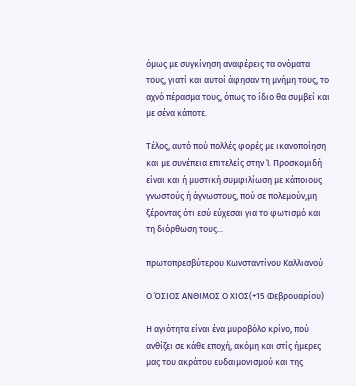όμως με συγκίνηση αναφέρεις τα ονόματα τους, γιατί και αυτοί άφησαν τη μνήμη τους, το αχνό πέρασμα τους, όπως το ίδιο θα συμβεί και με σένα κάποτε.

Τέλος, αυτό πού πολλές φορές με ικανοποίηση και με συνέπεια επιτελείς στην Ί. Προσκομιδή είναι και ή μυστική συμφιλίωση με κάποιους γνωστούς ή άγνωστους, πού σε πολεμούν,μη ξέροντας ότι εσύ εύχεσαι για το φωτισμό και τη διόρθωση τους...

πρωτοπρεσβύτερου Κωνσταντίνου Καλλιανού

Ο ΌΣΙΟΣ ΑΝΘΙΜΟΣ Ο ΧΙΟΣ(+15 Φεβρουαρίου)

Η αγιότητα είναι ένα μυροβόλο κρίνο, πού ανθίζει σε κάθε εποχή, ακόμη και στίς ήμερες μας του ακράτου ευδαιμονισμού και της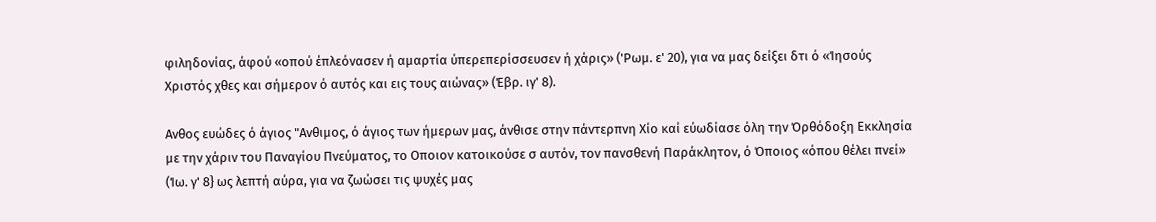φιληδονίας, άφού «οπού έπλεόνασεν ή αμαρτία ύπερεπερίσσευσεν ή χάρις» ('Ρωμ. ε' 20), για να μας δείξει δτι ό «Ίησούς Χριστός χθες και σήμερον ό αυτός και εις τους αιώνας» (Έβρ. ιγ' 8).

Ανθος ευώδες ό άγιος "Ανθιμος, ό άγιος των ήμερων μας, άνθισε στην πάντερπνη Χίο καί εύωδίασε όλη την Όρθόδοξη Εκκλησία με την χάριν του Παναγίου Πνεύματος, το Οποιον κατοικούσε σ αυτόν, τον πανσθενή Παράκλητον, ό Όποιος «όπου θέλει πνεί» (Ίω. γ' 8} ως λεπτή αύρα, για να ζωώσει τις ψυχές μας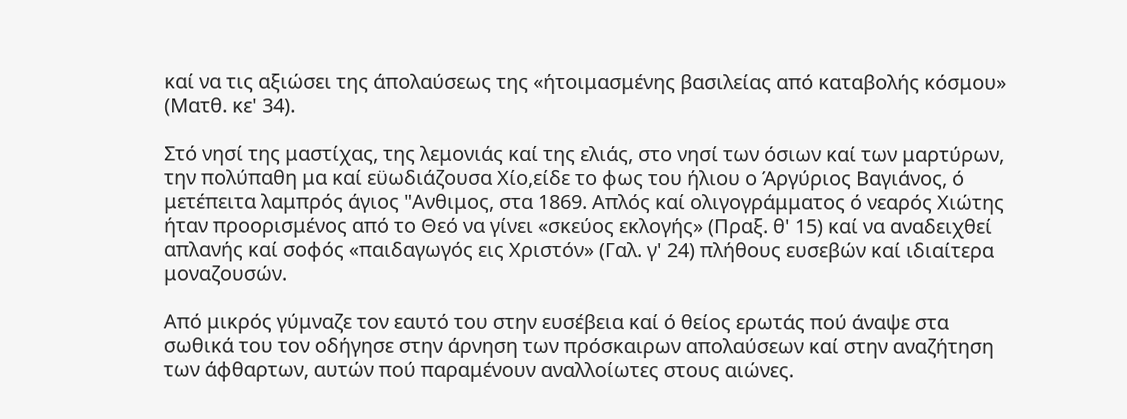καί να τις αξιώσει της άπολαύσεως της «ήτοιμασμένης βασιλείας από καταβολής κόσμου» (Ματθ. κε' 34).

Στό νησί της μαστίχας, της λεμονιάς καί της ελιάς, στο νησί των όσιων καί των μαρτύρων, την πολύπαθη μα καί εϋωδιάζουσα Χίο,είδε το φως του ήλιου ο Άργύριος Βαγιάνος, ό μετέπειτα λαμπρός άγιος "Ανθιμος, στα 1869. Απλός καί ολιγογράμματος ό νεαρός Χιώτης ήταν προορισμένος από το Θεό να γίνει «σκεύος εκλογής» (Πραξ. θ' 15) καί να αναδειχθεί απλανής καί σοφός «παιδαγωγός εις Χριστόν» (Γαλ. γ' 24) πλήθους ευσεβών καί ιδιαίτερα μοναζουσών.

Από μικρός γύμναζε τον εαυτό του στην ευσέβεια καί ό θείος ερωτάς πού άναψε στα σωθικά του τον οδήγησε στην άρνηση των πρόσκαιρων απολαύσεων καί στην αναζήτηση των άφθαρτων, αυτών πού παραμένουν αναλλοίωτες στους αιώνες.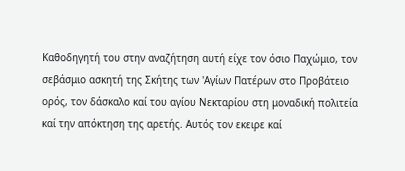Καθοδηγητή του στην αναζήτηση αυτή είχε τον όσιο Παχώμιο, τον σεβάσμιο ασκητή της Σκήτης των 'Αγίων Πατέρων στο Προβάτειο ορός, τον δάσκαλο καί του αγίου Νεκταρίου στη μοναδική πολιτεία καί την απόκτηση της αρετής. Αυτός τον εκειρε καί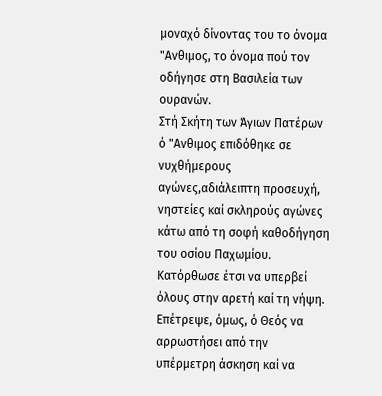μοναχό δίνοντας του το όνομα "Ανθιμος, το όνομα πού τον οδήγησε στη Βασιλεία των ουρανών.
Στή Σκήτη των Άγιων Πατέρων ό "Ανθιμος επιδόθηκε σε νυχθήμερους αγώνες,αδιάλειπτη προσευχή, νηστείες καί σκληρούς αγώνες κάτω από τη σοφή καθοδήγηση του οσίου Παχωμίου. Κατόρθωσε έτσι να υπερβεί όλους στην αρετή καί τη νήψη. Επέτρεψε, όμως, ό Θεός να αρρωστήσει από την υπέρμετρη άσκηση καί να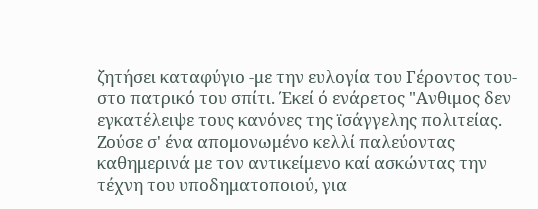ζητήσει καταφύγιο -με την ευλογία του Γέροντος του- στο πατρικό του σπίτι. Έκεί ό ενάρετος "Ανθιμος δεν εγκατέλειψε τους κανόνες της ϊσάγγελης πολιτείας.
Ζούσε σ' ένα απομονωμένο κελλί παλεύοντας καθημερινά με τον αντικείμενο καί ασκώντας την τέχνη του υποδηματοποιού, για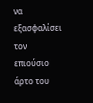να εξασφαλίσει τον επιούσιο άρτο του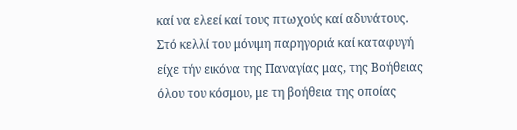καί να ελεεί καί τους πτωχούς καί αδυνάτους.
Στό κελλί του μόνιμη παρηγοριά καί καταφυγή είχε τήν εικόνα της Παναγίας μας, της Βοήθειας όλου του κόσμου, με τη βοήθεια της οποίας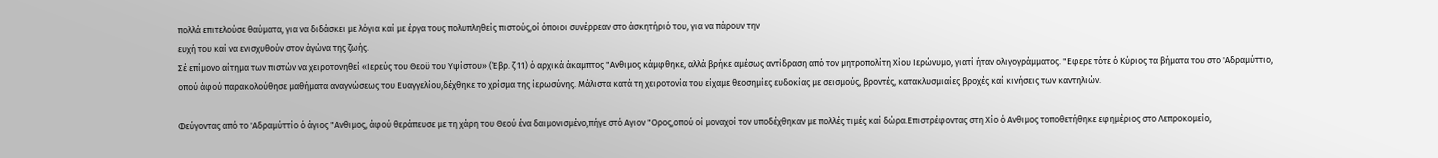πολλά επιτελούσε θαύματα, για να διδάσκει με λόγια καί με έργα τους πολυπληθείς πιστούς,οί όποιοι συνέρρεαν στο άσκητήριό του, για να πάρουν την
ευχή του καί να ενισχυθούν στον άγώνα της ζωής.
Σέ επίμονο αίτημα των πιστών να χειροτονηθεί «Ιερεύς του Θεοϋ του Υψίστου» (Έβρ. ζ 11) ό αρχικά άκαμπτος "Ανθιμος κάμφθηκε, αλλά βρήκε αμέσως αντίδραση από τον μητροπολίτη Χίου Ιερώνυμο, γιατί ήταν ολιγογράμματος. "Εφερε τότε ό Κύριος τα βήματα του στο 'Αδραμύττιο, οπού άφού παρακολούθησε μαθήματα αναγνώσεως του Ευαγγελίου,δέχθηκε το χρίσμα της ίερωσύνης. Μάλιστα κατά τη χειροτονία του είχαμε θεοσημίες ευδοκίας με σεισμούς, βροντές, κατακλυσμιαίες βροχές καί κινήσεις των καντηλιών.

Φεύγοντας από το 'Αδραμύττίο ό άγιος "Ανθιμος, άφού θεράπευσε με τη χάρη του Θεού ένα δαιμονισμένο,πήγε στό Αγιον "Ορος,οπού οί μοναχοί τον υποδέχθηκαν με πολλές τιμές καί δώρα.Επιστρέφοντας στη Χίο ό Ανθιμος τοποθετήθηκε εφημέριος στο Λεπροκομείο,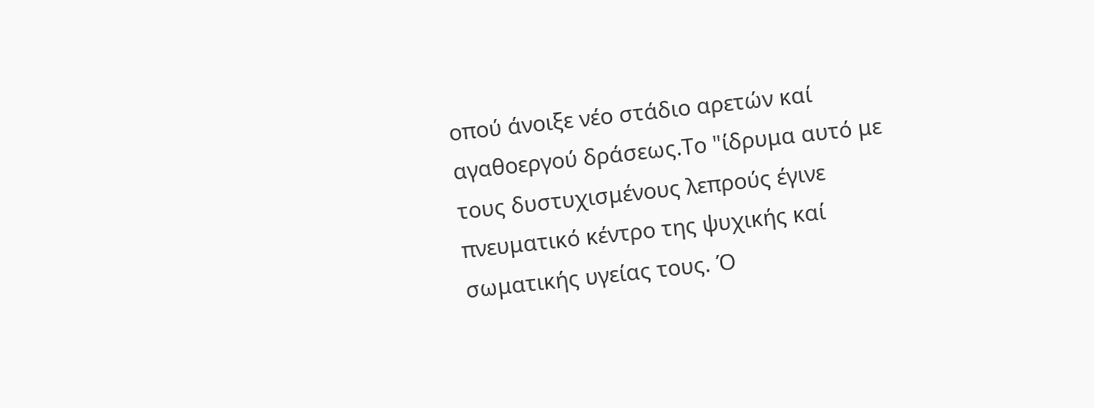οπού άνοιξε νέο στάδιο αρετών καί αγαθοεργού δράσεως.Το "ίδρυμα αυτό με τους δυστυχισμένους λεπρούς έγινε πνευματικό κέντρο της ψυχικής καί σωματικής υγείας τους. Ό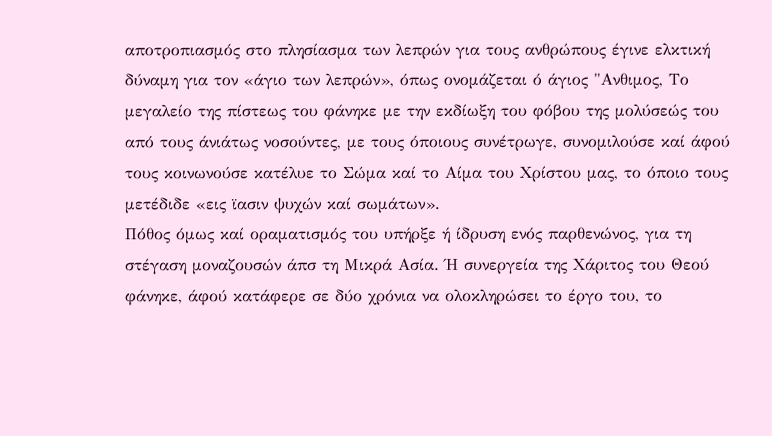αποτροπιασμός στο πλησίασμα των λεπρών για τους ανθρώπους έγινε ελκτική δύναμη για τον «άγιο των λεπρών», όπως ονομάζεται ό άγιος "Ανθιμος, Το μεγαλείο της πίστεως του φάνηκε με την εκδίωξη του φόβου της μολύσεώς του από τους άνιάτως νοσούντες, με τους όποιους συνέτρωγε, συνομιλούσε καί άφού τους κοινωνούσε κατέλυε το Σώμα καί το Αίμα του Χρίστου μας, το όποιο τους μετέδιδε «εις ϊασιν ψυχών καί σωμάτων».
Πόθος όμως καί οραματισμός του υπήρξε ή ίδρυση ενός παρθενώνος, για τη στέγαση μοναζουσών άπσ τη Μικρά Ασία. Ή συνεργεία της Χάριτος του Θεού φάνηκε, άφού κατάφερε σε δύο χρόνια να ολοκληρώσει το έργο του, το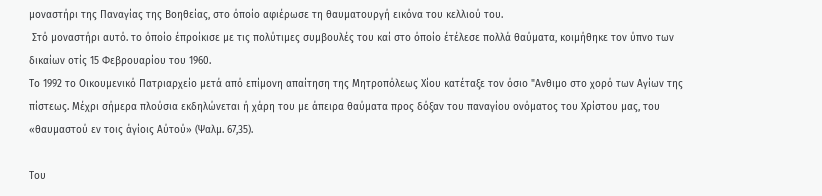μοναστήρι της Παναγίας της Βοηθείας, στο όποίο αφιέρωσε τη θαυματουργή εικόνα του κελλιού του.
 Στό μοναστήρι αυτό. το όποίο έπροίκισε με τις πολύτιμες συμβουλές του καί στο όποίο έτέλεσε πολλά θαύματα, κοιμήθηκε τον ύπνο των δικαίων οτίς 15 Φεβρουαρίου του 1960.
Το 1992 το Οικουμενικό Πατριαρχείο μετά από επίμονη απαίτηση της Μητροπόλεως Χίου κατέταξε τον όσιο "Ανθιμο στο χορό των Αγίων της πίστεως. Μέχρι σήμερα πλούσια εκδηλώνεται ή χάρη του με άπειρα θαύματα προς δόξαν του παναγίου ονόματος του Χρίστου μας, του «θαυμαστού εν τοις άγίοις Αύτού» (Ψαλμ. 67,35).

Του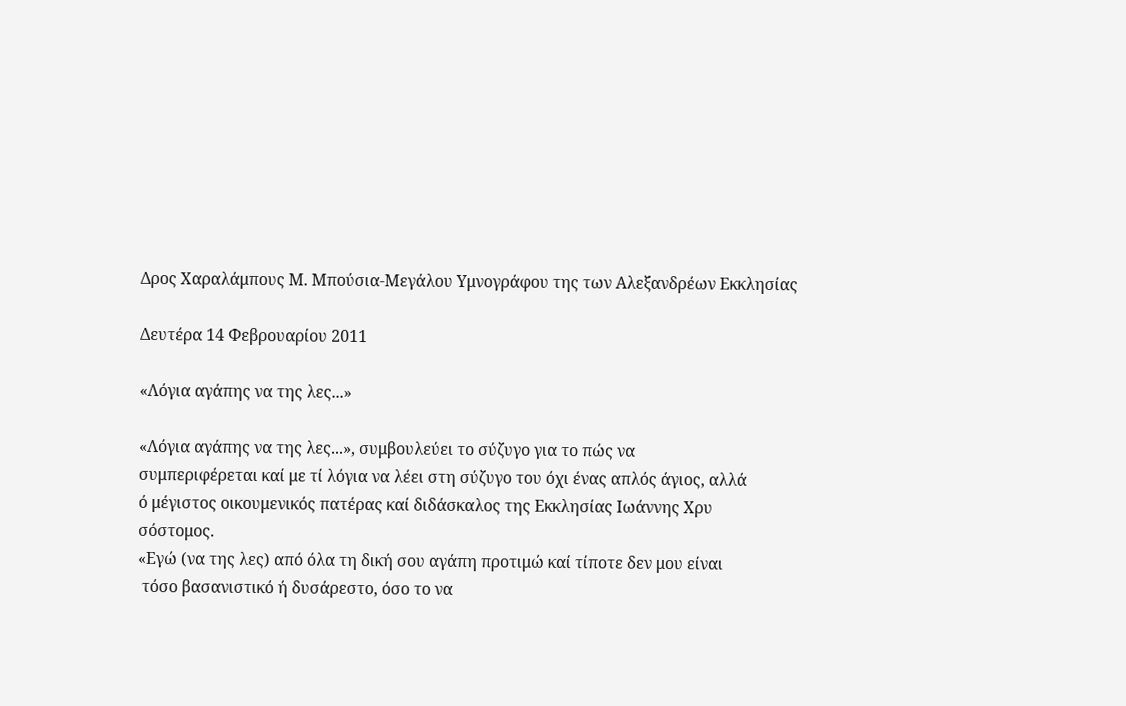Δρος Χαραλάμπους Μ. Μπούσια-Μεγάλου Υμνογράφου της των Αλεξανδρέων Εκκλησίας

Δευτέρα 14 Φεβρουαρίου 2011

«Λόγια αγάπης να της λες...»

«Λόγια αγάπης να της λες...», συμβουλεύει το σύζυγο για το πώς να
συμπεριφέρεται καί με τί λόγια να λέει στη σύζυγο του όχι ένας απλός άγιος, αλλά
ό μέγιστος οικουμενικός πατέρας καί διδάσκαλος της Εκκλησίας Ιωάννης Χρυ
σόστομος.
«Εγώ (να της λες) από όλα τη δική σου αγάπη προτιμώ καί τίποτε δεν μου είναι
 τόσο βασανιστικό ή δυσάρεστο, όσο το να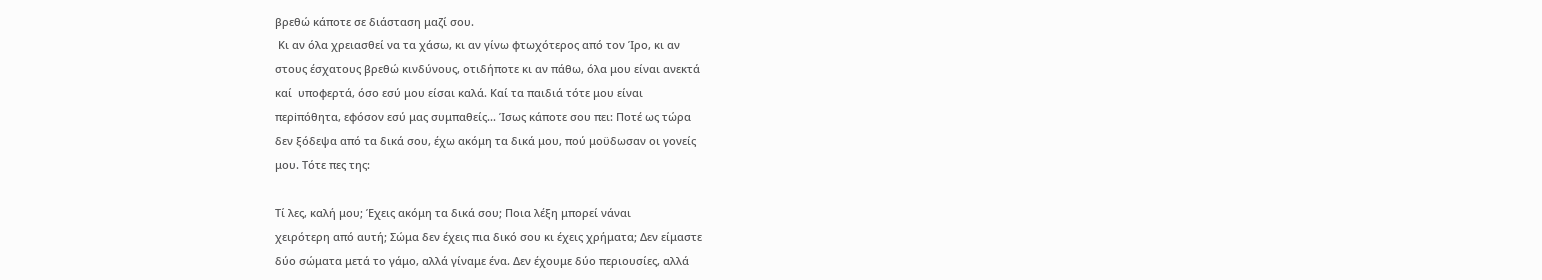βρεθώ κάποτε σε διάσταση μαζί σου.
 Κι αν όλα χρειασθεί να τα χάσω, κι αν γίνω φτωχότερος από τον Ίρο, κι αν
στους έσχατους βρεθώ κινδύνους, οτιδήποτε κι αν πάθω, όλα μου είναι ανεκτά
καί  υποφερτά, όσο εσύ μου είσαι καλά. Καί τα παιδιά τότε μου είναι
περiπόθητα, εφόσον εσύ μας συμπαθείς... Ίσως κάποτε σου πει: Ποτέ ως τώρα
δεν ξόδεψα από τα δικά σου, έχω ακόμη τα δικά μου, πού μοϋδωσαν οι γονείς
μου. Τότε πες της:

Τί λες, καλή μου; Έχεις ακόμη τα δικά σου; Ποια λέξη μπορεί νάναι
χειρότερη από αυτή; Σώμα δεν έχεις πια δικό σου κι έχεις χρήματα; Δεν είμαστε
δύο σώματα μετά το γάμο, αλλά γίναμε ένα. Δεν έχουμε δύο περιουσίες, αλλά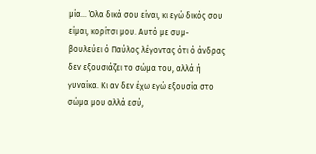μία... Όλα δικά σου είναι, κι εγώ δικός σου είμαι, κορίτσι μου. Αυτό με συμ-
βουλεύει ό Παύλος λέγοντας ότι ό άνδρας δεν εξουσιάζει το σώμα του, αλλά ή
γυναίκα. Κι αν δεν έχω εγώ εξουσία στο σώμα μου αλλά εσύ,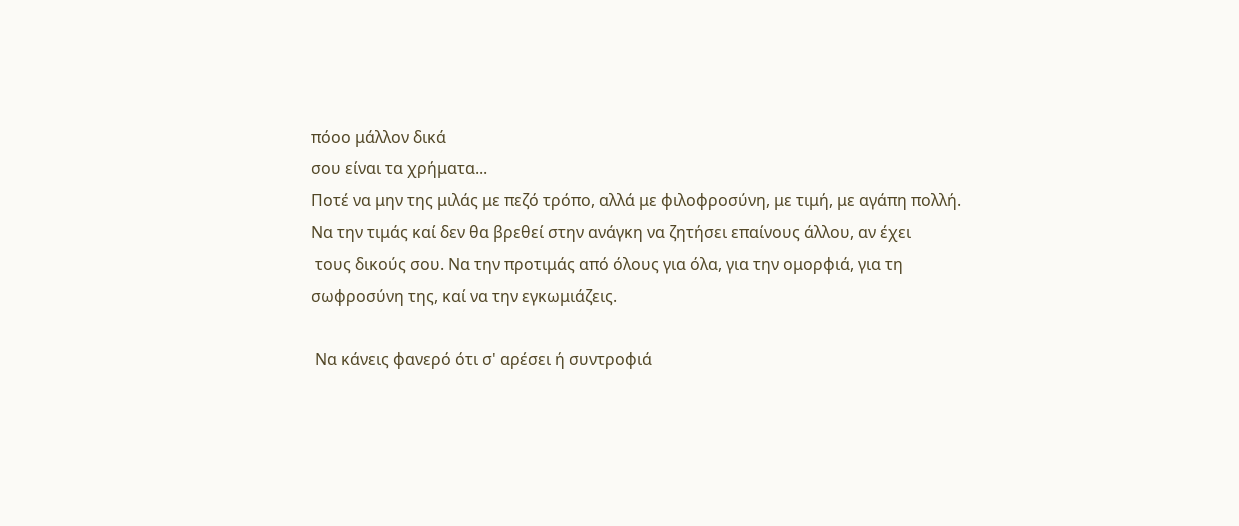πόοο μάλλον δικά
σου είναι τα χρήματα...
Ποτέ να μην της μιλάς με πεζό τρόπο, αλλά με φιλοφροσύνη, με τιμή, με αγάπη πολλή.
Να την τιμάς καί δεν θα βρεθεί στην ανάγκη να ζητήσει επαίνους άλλου, αν έχει
 τους δικούς σου. Να την προτιμάς από όλους για όλα, για την ομορφιά, για τη
σωφροσύνη της, καί να την εγκωμιάζεις.

 Να κάνεις φανερό ότι σ' αρέσει ή συντροφιά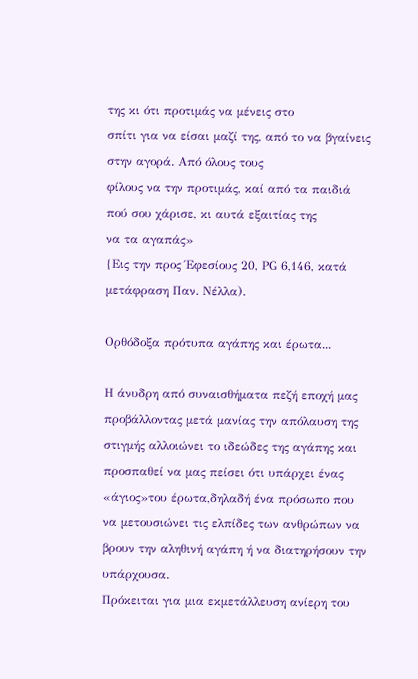της κι ότι προτιμάς να μένεις στο
σπίτι για να είσαι μαζί της, από το να βγαίνεις στην αγορά. Από όλους τους
φίλους να την προτιμάς, καί από τα παιδιά πού σου χάρισε, κι αυτά εξαιτίας της
να τα αγαπάς»
{Εις την προς Έφεσίους 20, ΡG 6,146, κατά μετάφραση Παν. Νέλλα).

Ορθόδοξα πρότυπα αγάπης και έρωτα...

Η άνυδρη από συναισθήματα πεζή εποχή μας προβάλλοντας μετά μανίας την απόλαυση της στιγμής αλλοιώνει το ιδεώδες της αγάπης και προσπαθεί να μας πείσει ότι υπάρχει ένας «άγιος»του έρωτα,δηλαδή ένα πρόσωπο που να μετουσιώνει τις ελπίδες των ανθρώπων να βρουν την αληθινή αγάπη ή να διατηρήσουν την υπάρχουσα.
Πρόκειται για μια εκμετάλλευση ανίερη του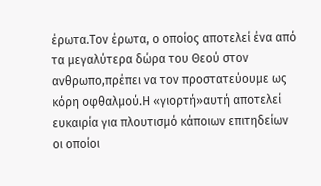έρωτα.Τον έρωτα, ο οποίος αποτελεί ένα από τα μεγαλύτερα δώρα του Θεού στον ανθρωπο,πρέπει να τον προστατεύουμε ως κόρη οφθαλμού.Η «γιορτή»αυτή αποτελεί ευκαιρία για πλουτισμό κάποιων επιτηδείων οι οποίοι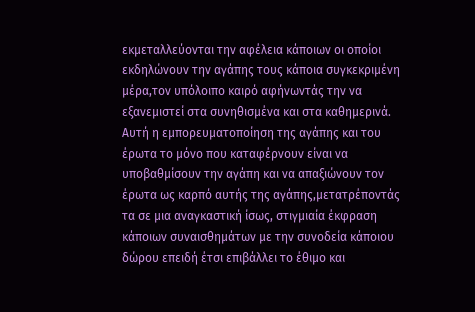εκμεταλλεύονται την αφέλεια κάποιων οι οποίοι εκδηλώνουν την αγάπης τους κάποια συγκεκριμένη μέρα,τον υπόλοιπο καιρό αφήνωντάς την να εξανεμιστεί στα συνηθισμένα και στα καθημερινά.
Αυτή η εμπορευματοποίηση της αγάπης και του έρωτα το μόνο που καταφέρνουν είναι να υποβαθμίσουν την αγάπη και να απαξιώνουν τον έρωτα ως καρπό αυτής της αγάπης,μετατρέποντάς τα σε μια αναγκαστική ίσως, στιγμιαία έκφραση κάποιων συναισθημάτων με την συνοδεία κάποιου δώρου επειδή έτσι επιβάλλει το έθιμο και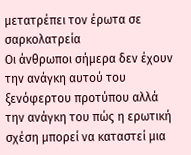μετατρέπει τον έρωτα σε σαρκολατρεία
Οι άνθρωποι σήμερα δεν έχουν την ανάγκη αυτού του ξενόφερτου προτύπου αλλά την ανάγκη του πώς η ερωτική σχέση μπορεί να καταστεί μια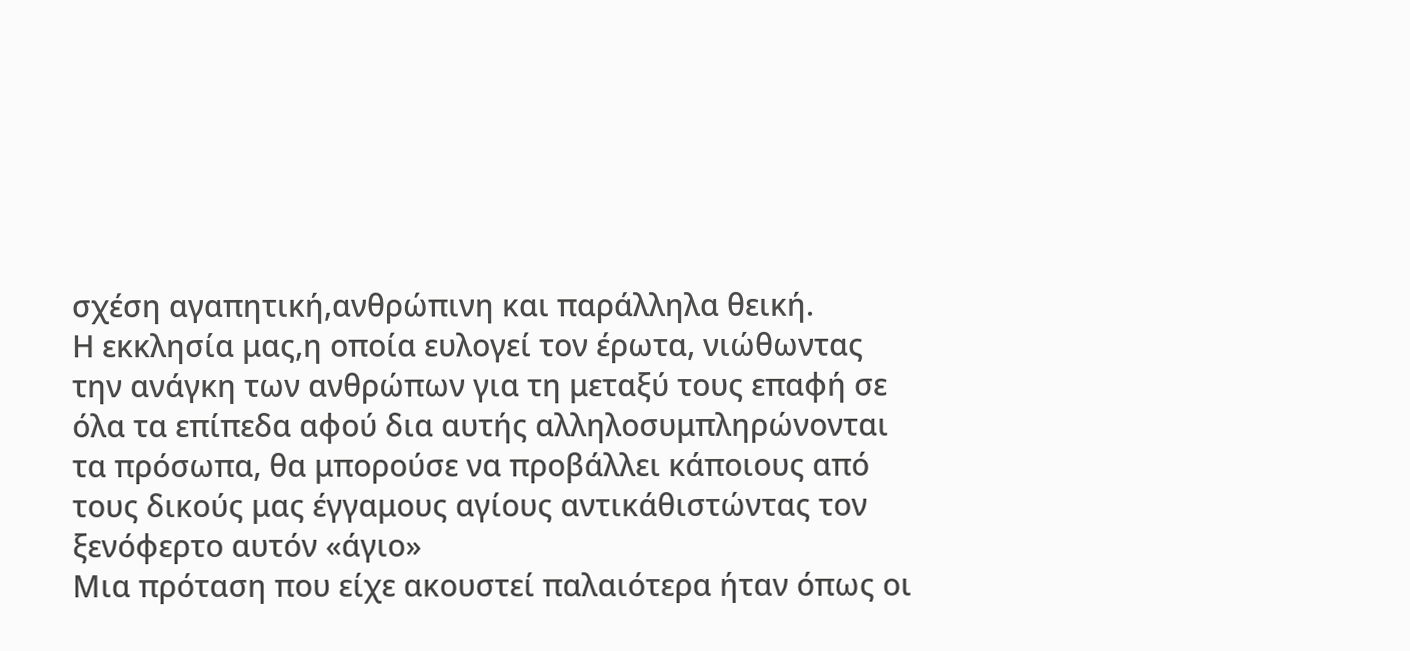σχέση αγαπητική,ανθρώπινη και παράλληλα θεική.
Η εκκλησία μας,η οποία ευλογεί τον έρωτα, νιώθωντας την ανάγκη των ανθρώπων για τη μεταξύ τους επαφή σε όλα τα επίπεδα αφού δια αυτής αλληλοσυμπληρώνονται τα πρόσωπα, θα μπορούσε να προβάλλει κάποιους από τους δικούς μας έγγαμους αγίους αντικάθιστώντας τον ξενόφερτο αυτόν «άγιο»
Μια πρόταση που είχε ακουστεί παλαιότερα ήταν όπως οι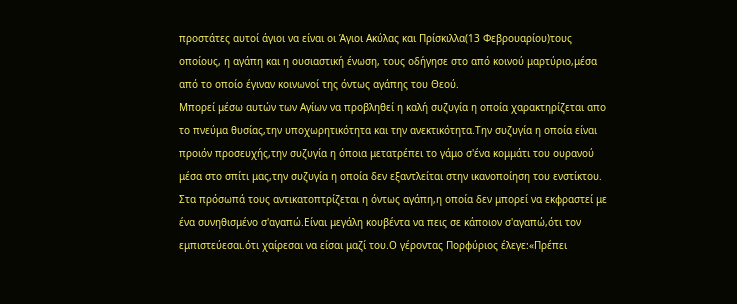προστάτες αυτοί άγιοι να είναι οι Άγιοι Ακύλας και Πρίσκιλλα(13 Φεβρουαρίου)τους οποίους, η αγάπη και η ουσιαστική ένωση, τους οδήγησε στο από κοινού μαρτύριο,μέσα από το οποίο έγιναν κοινωνοί της όντως αγάπης του Θεού.
Μπορεί μέσω αυτών των Αγίων να προβληθεί η καλή συζυγία η οποία χαρακτηρίζεται απο το πνεύμα θυσίας,την υποχωρητικότητα και την ανεκτικότητα.Την συζυγία η οποία είναι προιόν προσευχής,την συζυγία η όποια μετατρέπει το γάμο σ'ένα κομμάτι του ουρανού μέσα στο σπίτι μας,την συζυγία η οποία δεν εξαντλείται στην ικανοποίηση του ενστίκτου.
Στα πρόσωπά τους αντικατοπτρίζεται η όντως αγάπη,η οποία δεν μπορεί να εκφραστεί με ένα συνηθισμένο σ'αγαπώ.Είναι μεγάλη κουβέντα να πεις σε κάποιον σ'αγαπώ,ότι τον εμπιστεύεσαι.ότι χαίρεσαι να είσαι μαζί του.Ο γέροντας Πορφύριος έλεγε:«Πρέπει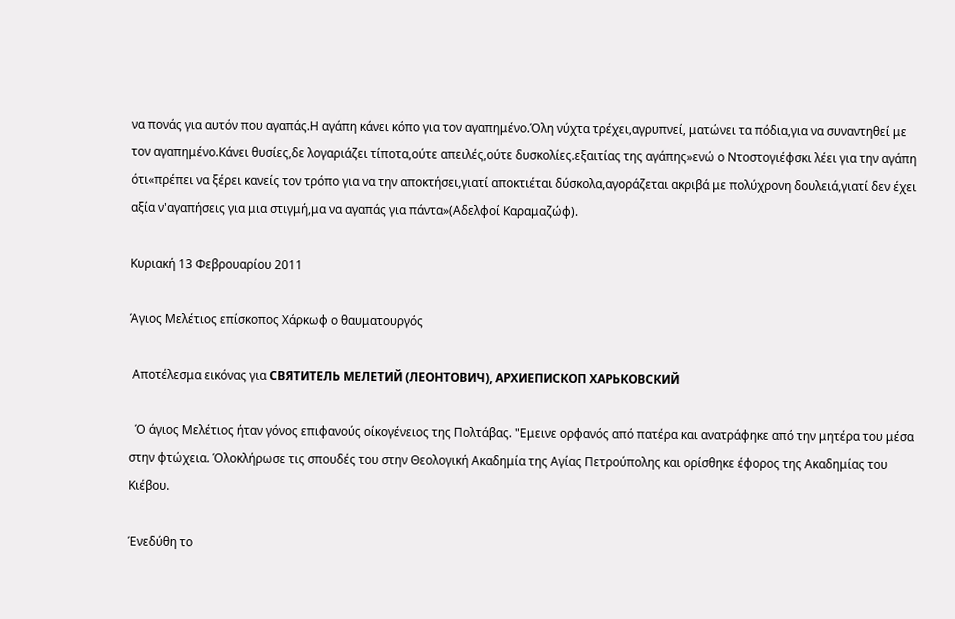να πονάς για αυτόν που αγαπάς.Η αγάπη κάνει κόπο για τον αγαπημένο.Όλη νύχτα τρέχει,αγρυπνεί, ματώνει τα πόδια,για να συναντηθεί με τον αγαπημένο.Κάνει θυσίες,δε λογαριάζει τίποτα,ούτε απειλές,ούτε δυσκολίες.εξαιτίας της αγάπης»ενώ ο Ντοστογιέφσκι λέει για την αγάπη ότι«πρέπει να ξέρει κανείς τον τρόπο για να την αποκτήσει,γιατί αποκτιέται δύσκολα,αγοράζεται ακριβά με πολύχρονη δουλειά,γιατί δεν έχει αξία ν'αγαπήσεις για μια στιγμή,μα να αγαπάς για πάντα»(Αδελφοί Καραμαζώφ).

Κυριακή 13 Φεβρουαρίου 2011

Άγιος Μελέτιος επίσκοπος Χάρκωφ ο θαυματουργός

 Αποτέλεσμα εικόνας για СВЯТИТЕЛЬ МЕЛЕТИЙ (ЛЕОНТОВИЧ), АРХИЕПИСКОП ХАРЬКОВСКИЙ

  Ό άγιος Μελέτιος ήταν γόνος επιφανούς οίκογένειος της Πολτάβας. "Εμεινε ορφανός από πατέρα και ανατράφηκε από την μητέρα του μέσα στην φτώχεια. Όλοκλήρωσε τις σπουδές του στην Θεολογική Ακαδημία της Αγίας Πετρούπολης και ορίσθηκε έφορος της Ακαδημίας του Κιέβου.

Ένεδύθη το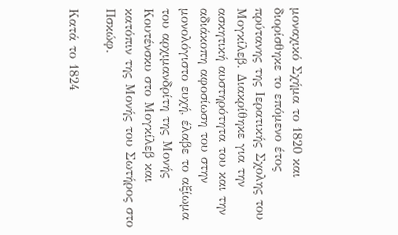μοναχικό Σχήμα το 1820 και διορίσθηκε το επόμενο έτος πρύτανης της Ιερατικής Σχολης του Μογκίλεβ. Διακρίθηκε για την ασκητική αυστηρότητα του και την αδιάκοπη αφοσίωση του στην μονολόγιστο ευχή, έλαβε το αξίωμα του αρχιμανδρίτη της Μονής Κουτένσκυ στο Μογκίλεβ και κατόπιν της Μονής του Σωτήρος στο Πσκώφ.

Κατά το 1824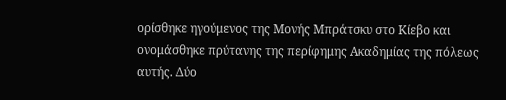ορίσθηκε ηγούμενος της Μονής Μπράτσκυ στο Κίεβο και ονομάσθηκε πρύτανης της περίφημης Ακαδημίας της πόλεως αυτής. Δύο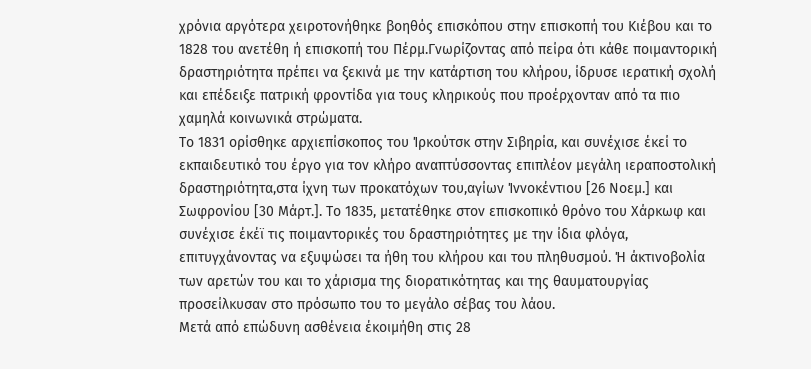χρόνια αργότερα χειροτονήθηκε βοηθός επισκόπου στην επισκοπή του Κιέβου και το 1828 του ανετέθη ή επισκοπή του Πέρμ.Γνωρίζοντας από πείρα ότι κάθε ποιμαντορική δραστηριότητα πρέπει να ξεκινά με την κατάρτιση του κλήρου, ίδρυσε ιερατική σχολή και επέδειξε πατρική φροντίδα για τους κληρικούς που προέρχονταν από τα πιο χαμηλά κοινωνικά στρώματα.
Το 1831 ορίσθηκε αρχιεπίσκοπος του Ίρκούτσκ στην Σιβηρία, και συνέχισε έκεί το εκπαιδευτικό του έργο για τον κλήρο αναπτύσσοντας επιπλέον μεγάλη ιεραποστολική δραστηριότητα,στα ίχνη των προκατόχων του,αγίων Ίννοκέντιου [26 Νοεμ.] και Σωφρονίου [30 Μάρτ.]. Το 1835, μετατέθηκε στον επισκοπικό θρόνο του Χάρκωφ και συνέχισε έκέϊ τις ποιμαντορικές του δραστηριότητες με την ίδια φλόγα, επιτυγχάνοντας να εξυψώσει τα ήθη του κλήρου και του πληθυσμού. Ή άκτινοβολία των αρετών του και το χάρισμα της διορατικότητας και της θαυματουργίας προσείλκυσαν στο πρόσωπο του το μεγάλο σέβας του λάου.
Μετά από επώδυνη ασθένεια έκοιμήθη στις 28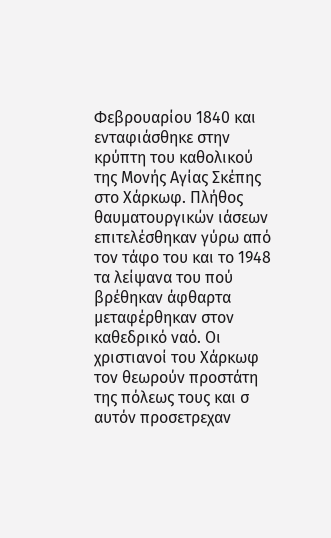Φεβρουαρίου 1840 και ενταφιάσθηκε στην κρύπτη του καθολικού της Μονής Αγίας Σκέπης στο Χάρκωφ. Πλήθος θαυματουργικών ιάσεων επιτελέσθηκαν γύρω από τον τάφο του και το 1948 τα λείψανα του πού βρέθηκαν άφθαρτα μεταφέρθηκαν στον καθεδρικό ναό. Οι χριστιανοί του Χάρκωφ τον θεωρούν προστάτη της πόλεως τους και σ αυτόν προσετρεχαν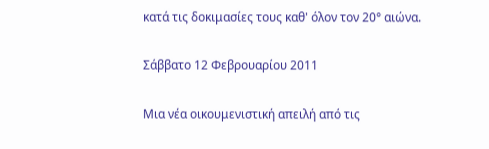κατά τις δοκιμασίες τους καθ' όλον τον 20° αιώνα.

Σάββατο 12 Φεβρουαρίου 2011

Μια νέα οικουμενιστική απειλή από τις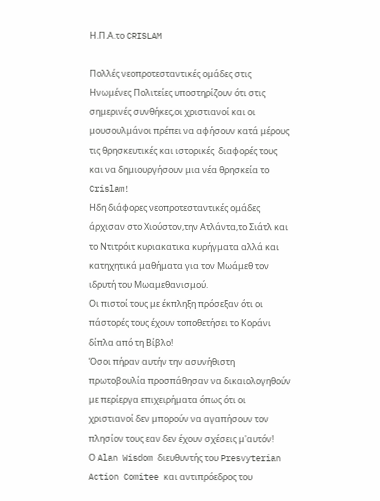Η.Π.Α.το CRISLAM

Πολλές νεοπροτεσταντικές ομάδες στις Ηνωμένες Πολιτείες υποστηρίζουν ότι στις σημερινές συνθήκες,οι χριστιανοί και οι μουσουλμάνοι πρέπει να αφήσουν κατά μέρους τις θρησκευτικές και ιστορικές  διαφορές τους και να δημιουργήσουν μια νέα θρησκεία το Crislam!
Ηδη διάφορες νεοπροτεσταντικές ομάδες  άρχισαν στο Χιούστον,την Ατλάντα,το Σιάτλ και το Ντιτρόιτ κυριακατικα κυρήγματα αλλά και κατηχητικά μαθήματα για τον Μωάμεθ τον ιδρυτή του Μωαμεθανισμού.
Οι πιστοί τους με έκπληξη πρόσεξαν ότι οι πάστορές τους έχουν τοποθετήσει το Κοράνι δίπλα από τη Βίβλο!
Όσοι πήραν αυτήν την ασυνήθιστη πρωτοβουλία προσπάθησαν να δικαιολογηθούν με περίεργα επιχειρήματα όπως ότι οι χριστιανοί δεν μπορούν να αγαπήσουν τον πλησίον τους εαν δεν έχουν σχέσεις μ'αυτόν!
Ο Alan Wisdom διευθυντής του Presvyterian Action Comitee και αντιπρόεδρος του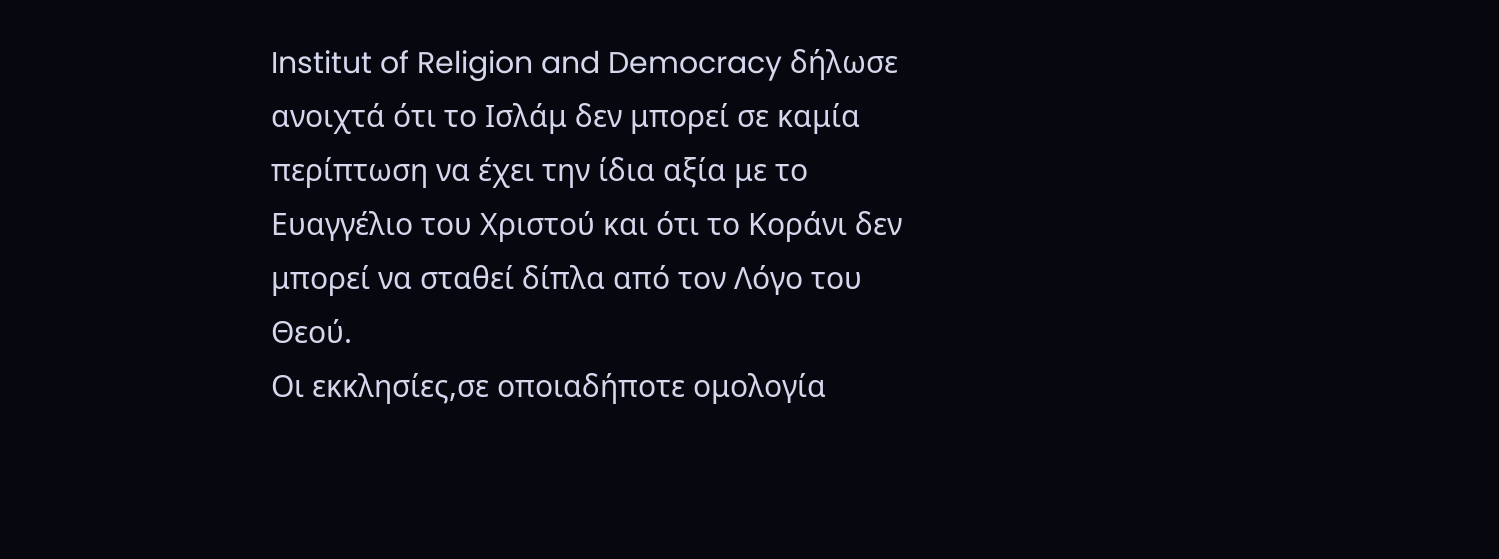Institut of Religion and Democracy δήλωσε ανοιχτά ότι το Ισλάμ δεν μπορεί σε καμία περίπτωση να έχει την ίδια αξία με το Ευαγγέλιο του Χριστού και ότι το Κοράνι δεν μπορεί να σταθεί δίπλα από τον Λόγο του Θεού.
Οι εκκλησίες,σε οποιαδήποτε ομολογία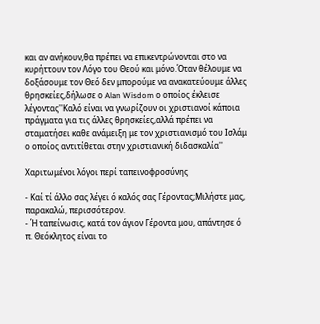και αν ανήκουν,θα πρέπει να επικεντρώνονται στο να κυρήττουν τον Λόγο του Θεού και μόνο.Όταν θέλουμε να δοξάσουμε τον Θεό δεν μπορούμε να ανακατεύουμε άλλες θρησκείες,δήλωσε ο Alan Wisdom ο οποίος έκλεισε λέγοντας''Καλό είναι να γνωρίζουν οι χριστιανοί κάποια πράγματα για τις άλλες θρησκείες,αλλά πρέπει να σταματήσει καθε ανάμειξη με τον χριστιανισμό του Ισλάμ ο οποίος αντιτίθεται στην χριστιανική διδασκαλία''

Χαριτωμένοι λόγοι περί ταπεινοφροσύνης

- Καί τί άλλο σας λέγει ό καλός σας Γέροντας;Μιλήστε μας, παρακαλώ, περισσότερον.
- Ή ταπείνωσις, κατά τον άγιον Γέροντα μου, απάντησε ό π. Θεόκλητος είναι το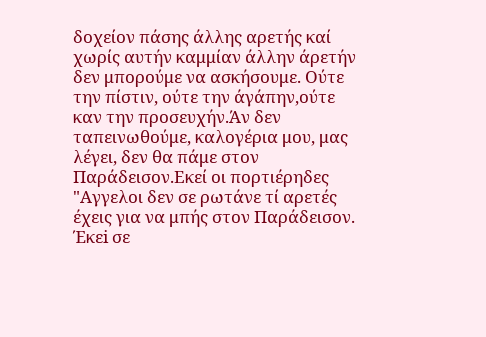δοχείον πάσης άλλης αρετής καί χωρίς αυτήν καμμίαν άλλην άρετήν δεν μπορούμε να ασκήσουμε. Ούτε την πίστιν, ούτε την άγάπην,ούτε καν την προσευχήν.Άν δεν ταπεινωθούμε, καλογέρια μου, μας λέγει, δεν θα πάμε στον Παράδεισον.Εκεί οι πορτιέρηδες "Αγγελοι δεν σε ρωτάνε τί αρετές έχεις για να μπής στον Παράδεισον. Έκεi σε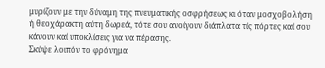μυρίζουν με την δύναμη της πνευματικής οσφρήσεως κι όταν μοσχοβολήση ή θεοχάρακτη αύτη δωρεά, τότε σου ανοίγουν διάπλατα τίς πόρτες καί σου κάνουν καί υποκλίσεις για να πέρασης.
Σκύψε λοιπόν το φρόνημα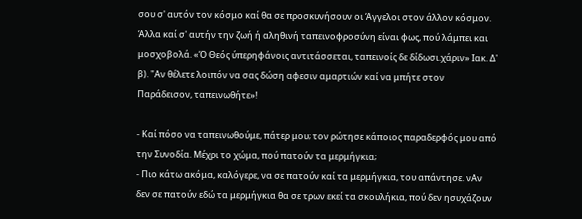σου σ' αυτόν τον κόσμο καί θα σε προσκυνήσουν οι Άγγελοι στον άλλον κόσμον. Άλλα καί σ' αυτήν την ζωή ή αληθινή ταπεινοφροσύνη είναι φως, πού λάμπει και μοσχοβολά. «Ό Θεός ύπερηφάνοις αντιτάσσεται, ταπεινοίς δε δίδωσι.χάριν» Ιακ. Δ' β). "Αν θέλετε λοιπόν να σας δώση αφεσιν αμαρτιών καί να μπήτε στον Παράδεισον, ταπεινωθήτε»!

- Καί πόσο να ταπεινωθούμε, πάτερ μου; τον ρώτησε κάποιος παραδερφός μου από την Συνοδία. Μέχρι το χώμα, πού πατούν τα μερμήγκια;
- Πιο κάτω ακόμα, καλόγερε, να σε πατούν καί τα μερμήγκια, του απάντησε. νΑν δεν σε πατούν εδώ τα μερμήγκια θα σε τρων εκεί τα σκουλήκια, πού δεν ησυχάζουν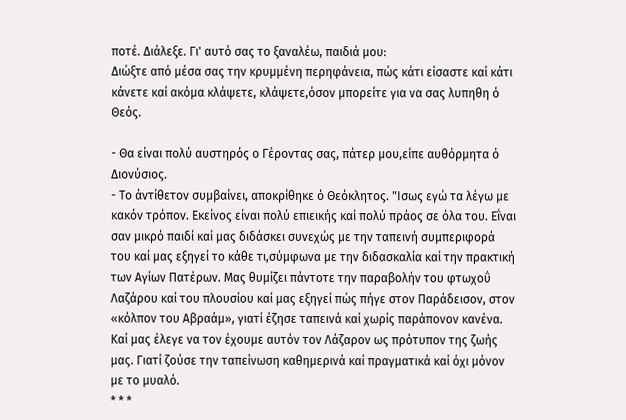ποτέ. Διάλεξε. Γι' αυτό σας το ξαναλέω, παιδιά μου:
Διώξτε από μέσα σας την κρυμμένη περηφάνεια, πώς κάτι είσαστε καί κάτι κάνετε καί ακόμα κλάψετε, κλάψετε,όσον μπορείτε για να σας λυπηθη ό Θεός.

- Θα είναι πολύ αυστηρός ο Γέροντας σας, πάτερ μου,είπε αυθόρμητα ό Διονύσιος.
- Το άντίθετον συμβαίνει, αποκρίθηκε ό Θεόκλητος. "Ισως εγώ τα λέγω με κακόν τρόπον. Εκείνος είναι πολύ επιεικής καί πολύ πράος σε όλα του. Εΐναι σαν μικρό παιδί καί μας διδάσκει συνεχώς με την ταπεινή συμπεριφορά του καί μας εξηγεί το κάθε τι,σύμφωνα με την διδασκαλία καί την πρακτική των Αγίων Πατέρων. Μας θυμίζει πάντοτε την παραβολήν του φτωχοΰ Λαζάρου καί του πλουσίου καί μας εξηγεί πώς πήγε στον Παράδεισον, στον «κόλπον του Αβραάμ», γιατί έζησε ταπεινά καί χωρίς παράπονον κανένα. Καί μας έλεγε να τον έχουμε αυτόν τον Λάζαρον ως πρότυπον της ζωής μας. Γιατί ζούσε την ταπείνωση καθημερινά καί πραγματικά καί όχι μόνον με το μυαλό.
* * *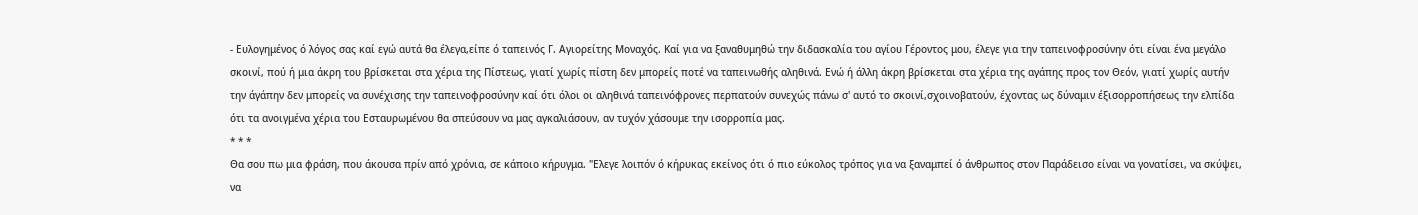- Ευλογημένος ό λόγος σας καί εγώ αυτά θα έλεγα,είπε ό ταπεινός Γ. Αγιορείτης Μοναχός. Καί για να ξαναθυμηθώ την διδασκαλία του αγίου Γέροντος μου, έλεγε για την ταπεινοφροσύνην ότι είναι ένα μεγάλο σκοινί, πού ή μια άκρη του βρίσκεται στα χέρια της Πίστεως, γιατί χωρίς πίστη δεν μπορείς ποτέ να ταπεινωθής αληθινά. Ενώ ή άλλη άκρη βρίσκεται στα χέρια της αγάπης προς τον Θεόν, γιατί χωρίς αυτήν την άγάπην δεν μπορείς να συνέχισης την ταπεινοφροσύνην καί ότι όλοι οι αληθινά ταπεινόφρονες περπατούν συνεχώς πάνω σ' αυτό το σκοινί,σχοινοβατούν, έχοντας ως δύναμιν έξισορροπήσεως την ελπίδα ότι τα ανοιγμένα χέρια του Εσταυρωμένου θα σπεύσουν να μας αγκαλιάσουν, αν τυχόν χάσουμε την ισορροπία μας.
* * *
Θα σου πω μια φράση, που άκουσα πρίν από χρόνια, σε κάποιο κήρυγμα. "Ελεγε λοιπόν ό κήρυκας εκείνος ότι ό πιο εύκολος τρόπος για να ξαναμπεί ό άνθρωπος στον Παράδεισο είναι να γονατίσει, να σκύψει, να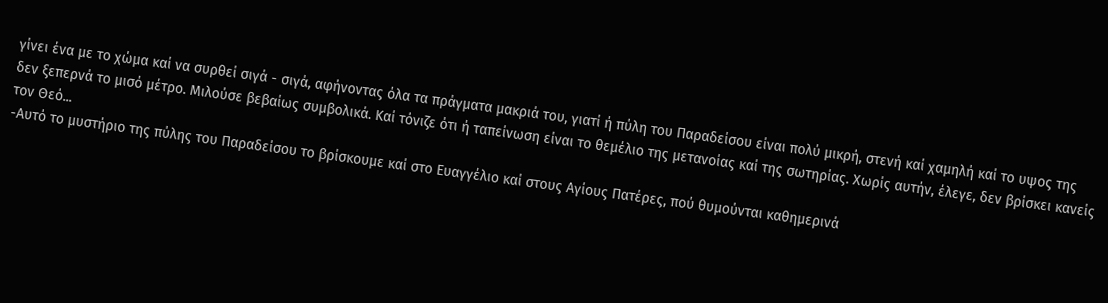γίνει ένα με το χώμα καί να συρθεί σιγά - σιγά, αφήνοντας όλα τα πράγματα μακριά του, γιατί ή πύλη του Παραδείσου είναι πολύ μικρή, στενή καί χαμηλή καί το υψος της δεν ξεπερνά το μισό μέτρο. Μιλούσε βεβαίως συμβολικά. Καί τόνιζε ότι ή ταπείνωση είναι το θεμέλιο της μετανοίας καί της σωτηρίας. Χωρίς αυτήν, έλεγε, δεν βρίσκει κανείς τον Θεό...
-Αυτό το μυστήριο της πύλης του Παραδείσου το βρίσκουμε καί στο Ευαγγέλιο καί στους Αγίους Πατέρες, πού θυμούνται καθημερινά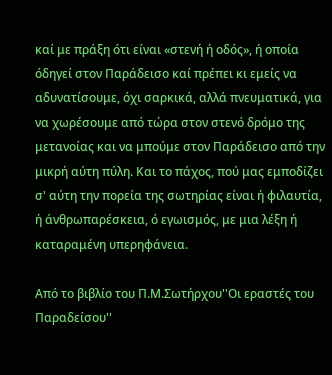καί με πράξη ότι είναι «στενή ή οδός», ή οποία όδηγεί στον Παράδεισο καί πρέπει κι εμείς να αδυνατίσουμε, όχι σαρκικά, αλλά πνευματικά, για να χωρέσουμε από τώρα στον στενό δρόμο της μετανοίας και να μπούμε στον Παράδεισο από την μικρή αύτη πύλη. Και το πάχος, πού μας εμποδίζει σ' αύτη την πορεία της σωτηρίας είναι ή φιλαυτία, ή άνθρωπαρέσκεια, ό εγωισμός, με μια λέξη ή καταραμένη υπερηφάνεια.

Από το βιβλίο του Π.Μ.Σωτήρχου''Οι εραστές του Παραδείσου''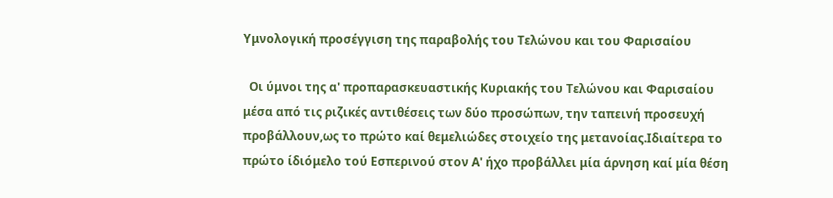Υμνολογική προσέγγιση της παραβολής του Τελώνου και του Φαρισαίου

  Οι ύμνοι της α' προπαρασκευαστικής Κυριακής του Τελώνου και Φαρισαίου μέσα από τις ριζικές αντιθέσεις των δύο προσώπων, την ταπεινή προσευχή προβάλλουν,ως το πρώτο καί θεμελιώδες στοιχείο της μετανοίας.Ιδιαίτερα το πρώτο ίδιόμελο τού Εσπερινού στον Α' ήχο προβάλλει μία άρνηση καί μία θέση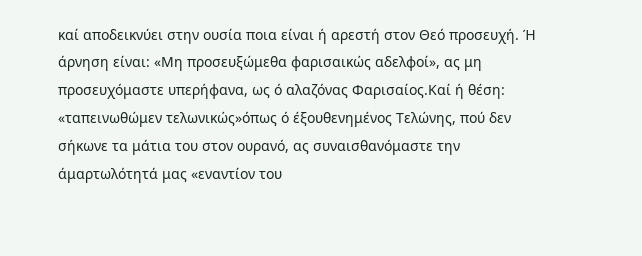καί αποδεικνύει στην ουσία ποια είναι ή αρεστή στον Θεό προσευχή. Ή άρνηση είναι: «Μη προσευξώμεθα φαρισαικώς αδελφοί», ας μη προσευχόμαστε υπερήφανα, ως ό αλαζόνας Φαρισαίος.Καί ή θέση: «ταπεινωθώμεν τελωνικώς»όπως ό έξουθενημένος Τελώνης, πού δεν σήκωνε τα μάτια του στον ουρανό, ας συναισθανόμαστε την άμαρτωλότητά μας «εναντίον του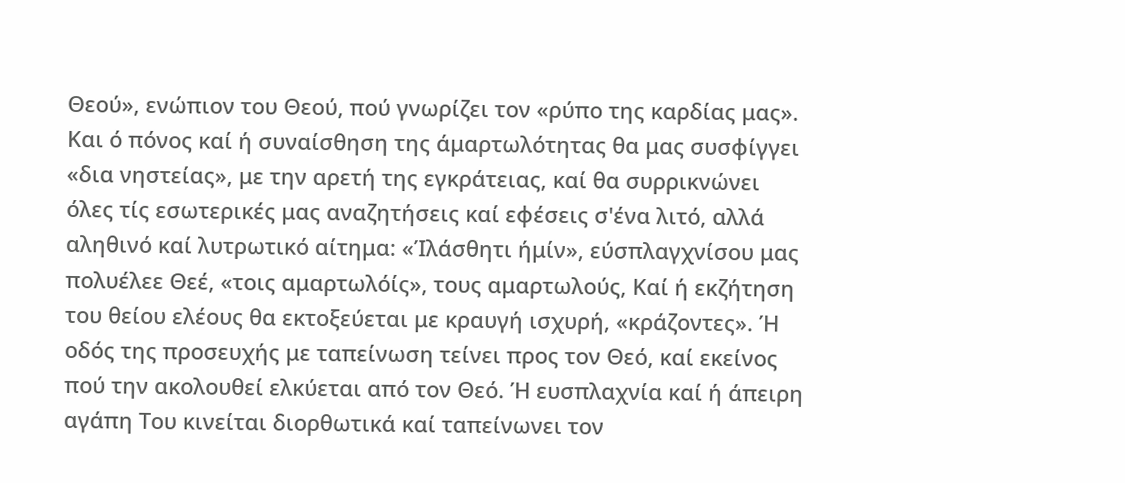Θεού», ενώπιον του Θεού, πού γνωρίζει τον «ρύπο της καρδίας μας». Και ό πόνος καί ή συναίσθηση της άμαρτωλότητας θα μας συσφίγγει «δια νηστείας», με την αρετή της εγκράτειας, καί θα συρρικνώνει όλες τίς εσωτερικές μας αναζητήσεις καί εφέσεις σ'ένα λιτό, αλλά αληθινό καί λυτρωτικό αίτημα: «Ίλάσθητι ήμίν», εύσπλαγχνίσου μας πολυέλεε Θεέ, «τοις αμαρτωλόίς», τους αμαρτωλούς, Καί ή εκζήτηση του θείου ελέους θα εκτοξεύεται με κραυγή ισχυρή, «κράζοντες». Ή οδός της προσευχής με ταπείνωση τείνει προς τον Θεό, καί εκείνος πού την ακολουθεί ελκύεται από τον Θεό. Ή ευσπλαχνία καί ή άπειρη αγάπη Του κινείται διορθωτικά καί ταπείνωνει τον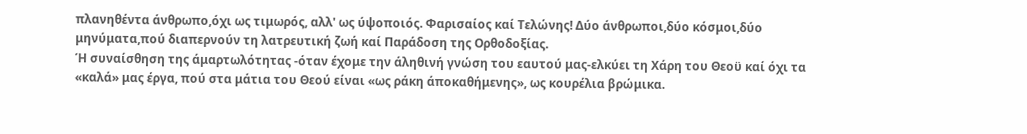πλανηθέντα άνθρωπο,όχι ως τιμωρός, αλλ' ως ύψοποιός. Φαρισαίος καί Τελώνης! Δύο άνθρωποι,δύο κόσμοι,δύο μηνύματα,πού διαπερνούν τη λατρευτική ζωή καί Παράδοση της Ορθοδοξίας.
Ή συναίσθηση της άμαρτωλότητας -όταν έχομε την άληθινή γνώση του εαυτού μας-ελκύει τη Χάρη του Θεοϋ καί όχι τα «καλά» μας έργα, πού στα μάτια του Θεού είναι «ως ράκη άποκαθήμενης», ως κουρέλια βρώμικα.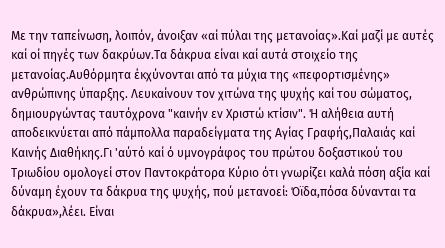Με την ταπείνωση, λοιπόν, άνοιξαν «αί πύλαι της μετανοίας».Καί μαζί με αυτές καί οί πηγές των δακρύων.Τα δάκρυα είναι καί αυτά στοιχείο της μετανοίας.Αυθόρμητα έκχύνονται από τα μύχια της «πεφορτισμένης» ανθρώπινης ύπαρξης. Λευκαίνουν τον χιτώνα της ψυχής καί του σώματος, δημιουργώντας ταυτόχρονα "καινήν εν Χριστώ κτίσιν". Ή αλήθεια αυτή αποδεικνύεται από πάμπολλα παραδείγματα της Αγίας Γραφής,Παλαιάς καί Καινής Διαθήκης.Γι 'αύτό καί ό υμνογράφος του πρώτου δοξαστικού του Τριωδίου ομολογεί στον Παντοκράτορα Κύριο ότι γνωρίζει καλά πόση αξία καί δύναμη έχουν τα δάκρυα της ψυχής, πού μετανοεί: Όϊδα,πόσα δύνανται τα δάκρυα»,λέει. Είναι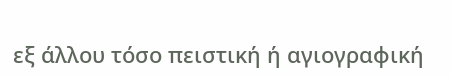εξ άλλου τόσο πειστική ή αγιογραφική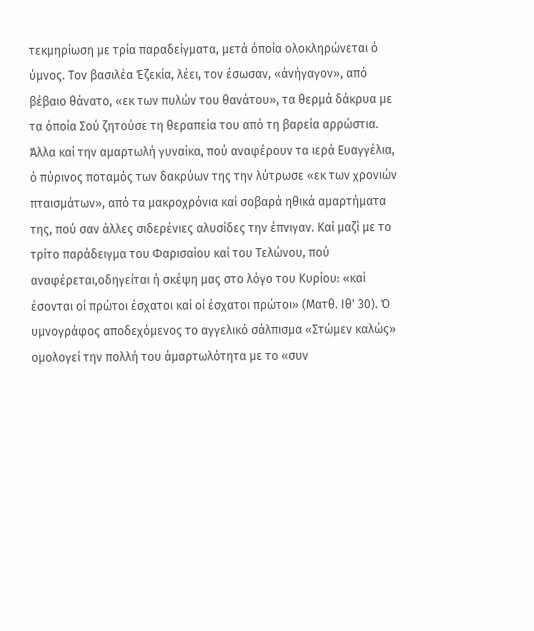τεκμηρίωση με τρία παραδείγματα, μετά όποία ολοκληρώνεται ό ύμνος. Τον βασιλέα Έζεκία, λέει, τον έσωσαν, «άνήγαγον», από βέβαιο θάνατο, «εκ των πυλών του θανάτου», τα θερμά δάκρυα με τα όποία Σού ζητούσε τη θεραπεία του από τη βαρεία αρρώστια. Άλλα καί την αμαρτωλή γυναίκα, πού αναφέρουν τα ιερά Ευαγγέλια, ό πύρινος ποταμός των δακρύων της την λύτρωσε «εκ των χρονιών πταισμάτων», από τα μακροχρόνια καί σοβαρά ηθικά αμαρτήματα
της, πού σαν άλλες σιδερένιες αλυσίδες την έπνιγαν. Καί μαζί με το τρίτο παράδειγμα του Φαρισαίου καί του Τελώνου, πού αναφέρεται,οδηγείται ή σκέψη μας στο λόγο του Κυρίου: «καί έσονται οί πρώτοι έσχατοι καί οί έσχατοι πρώτοι» (Ματθ. Ιθ' 30). Ό υμνογράφος αποδεχόμενος το αγγελικό σάλπισμα «Στώμεν καλώς» ομολογεί την πολλή του άμαρτωλότητα με το «συν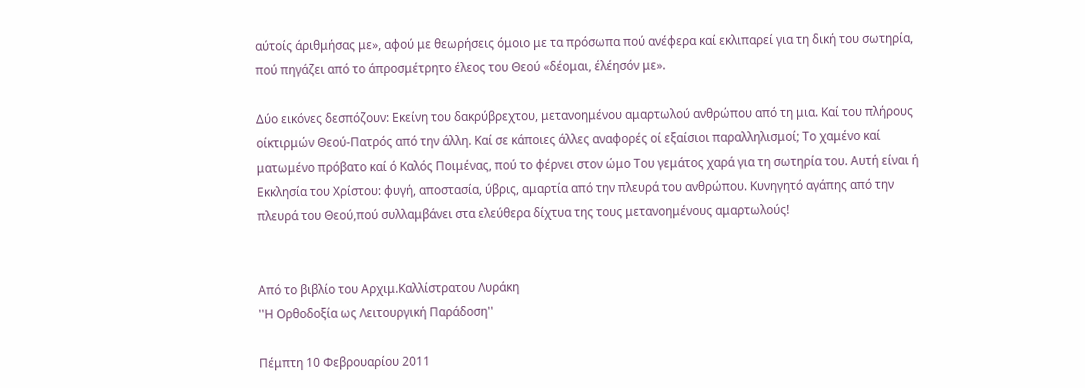αύτοίς άριθμήσας με», αφού με θεωρήσεις όμοιο με τα πρόσωπα πού ανέφερα καί εκλιπαρεί για τη δική του σωτηρία, πού πηγάζει από το άπροσμέτρητο έλεος του Θεού «δέομαι, έλέησόν με».

Δύο εικόνες δεσπόζουν: Εκείνη του δακρύβρεχτου, μετανοημένου αμαρτωλού ανθρώπου από τη μια. Καί του πλήρους οίκτιρμών Θεού-Πατρός από την άλλη. Καί σε κάποιες άλλες αναφορές οί εξαίσιοι παραλληλισμοί; Το χαμένο καί ματωμένο πρόβατο καί ό Καλός Ποιμένας, πού το φέρνει στον ώμο Του γεμάτος χαρά για τη σωτηρία του. Αυτή είναι ή Εκκλησία του Χρίστου: φυγή, αποστασία, ύβρις, αμαρτία από την πλευρά του ανθρώπου. Κυνηγητό αγάπης από την πλευρά του Θεού,πού συλλαμβάνει στα ελεύθερα δίχτυα της τους μετανοημένους αμαρτωλούς!


Από το βιβλίο του Αρχιμ.Καλλίστρατου Λυράκη
''Η Ορθοδοξία ως Λειτουργική Παράδοση''

Πέμπτη 10 Φεβρουαρίου 2011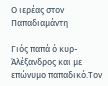Ο ιερέας στον Παπαδιαμάντη

Γιός παπά ό κυρ-Άλέξανδρος και με επώνυμο παπαδικό.Τον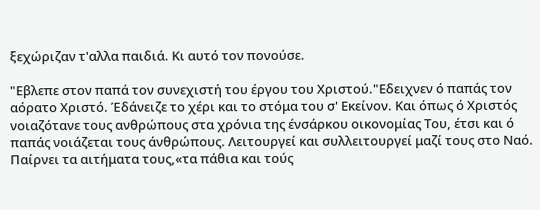ξεχώριζαν τ'αλλα παιδιά. Κι αυτό τον πονούσε.

"Εβλεπε στον παπά τον συνεχιστή του έργου του Χριστού."Εδειχνεν ό παπάς τον αόρατο Χριστό. Έδάνειζε το χέρι και το στόμα του σ' Εκείνον. Και όπως ό Χριστός νοιαζότανε τους ανθρώπους στα χρόνια της ένσάρκου οικονομίας Του, έτσι και ό παπάς νοιάζεται τους άνθρώπους. Λειτουργεί και συλλειτουργεί μαζί τους στο Ναό. Παίρνει τα αιτήματα τους,«τα πάθια και τούς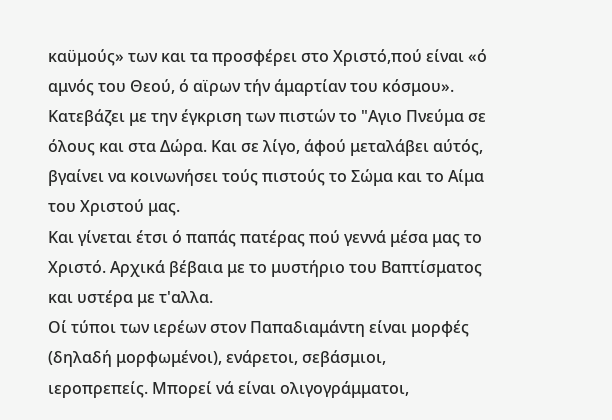καϋμούς» των και τα προσφέρει στο Χριστό,πού είναι «ό αμνός του Θεού, ό αϊρων τήν άμαρτίαν του κόσμου». Κατεβάζει με την έγκριση των πιστών το "Αγιο Πνεύμα σε όλους και στα Δώρα. Και σε λίγο, άφού μεταλάβει αύτός, βγαίνει να κοινωνήσει τούς πιστούς το Σώμα και το Αίμα του Χριστού μας.
Και γίνεται έτσι ό παπάς πατέρας πού γεννά μέσα μας το Χριστό. Αρχικά βέβαια με το μυστήριο του Βαπτίσματος και υστέρα με τ'αλλα.
Οί τύποι των ιερέων στον Παπαδιαμάντη είναι μορφές (δηλαδή μορφωμένοι), ενάρετοι, σεβάσμιοι, ιεροπρεπείς. Μπορεί νά είναι ολιγογράμματοι,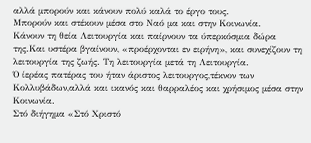αλλά μπορούν και κάνουν πολύ καλά το έργο τους.
Μπορούν και στέκουν μέσα στο Ναό μα και στην Κοινωνία.
Κάνουν τη θεία Λειτουργία και παίρνουν τα ύπερκόσμια δώρα της.Και υστέρα βγαίνουν, «προέρχονται εν ειρήνη», και συνεχίζουν τη λειτουργία της ζωής. Τη λειτουργία μετά τη Λειτουργία.
Ό ίερέας πατέρας του ήταν άριστος λειτουργος,τέκνον των Κολλυβάδων,αλλά και ικανός και θαρραλέος και χρήσιμος μέσα στην Κοινωνία.
Στό διήγημα «Στό Χριστό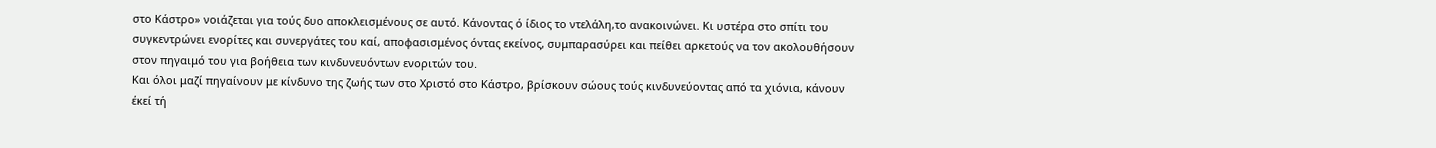στο Κάστρο» νοιάζεται για τούς δυο αποκλεισμένους σε αυτό. Κάνοντας ό ίδιος το ντελάλη,το ανακοινώνει. Κι υστέρα στο σπίτι του συγκεντρώνει ενορίτες και συνεργάτες του καί, αποφασισμένος όντας εκείνος, συμπαρασύρει και πείθει αρκετούς να τον ακολουθήσουν στον πηγαιμό του για βοήθεια των κινδυνευόντων ενοριτών του.
Και όλοι μαζί πηγαίνουν με κίνδυνο της ζωής των στο Χριστό στο Κάστρο, βρίσκουν σώους τούς κινδυνεύοντας από τα χιόνια, κάνουν έκεί τή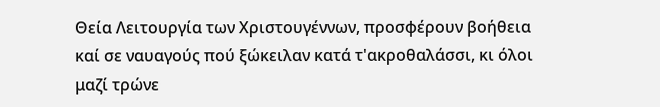Θεία Λειτουργία των Χριστουγέννων, προσφέρουν βοήθεια καί σε ναυαγούς πού ξώκειλαν κατά τ'ακροθαλάσσι, κι όλοι μαζί τρώνε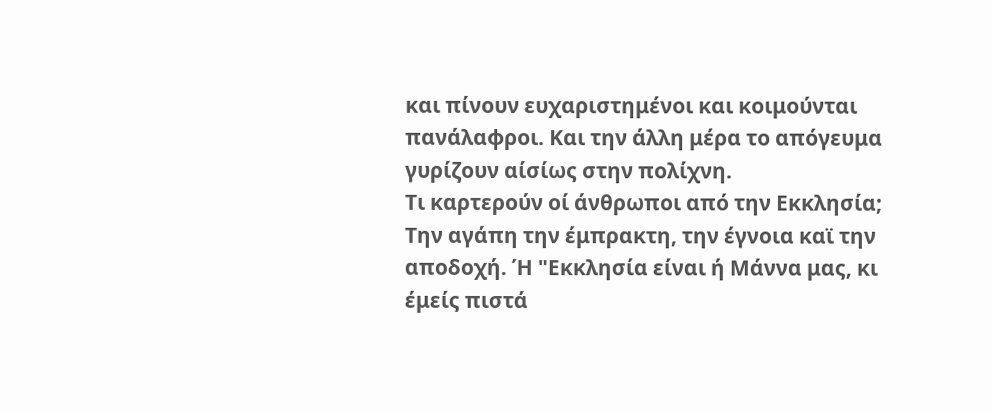και πίνουν ευχαριστημένοι και κοιμούνται πανάλαφροι. Και την άλλη μέρα το απόγευμα γυρίζουν αίσίως στην πολίχνη.
Τι καρτερούν οί άνθρωποι από την Εκκλησία; Την αγάπη την έμπρακτη, την έγνοια καϊ την αποδοχή. Ή "Εκκλησία είναι ή Μάννα μας, κι έμείς πιστά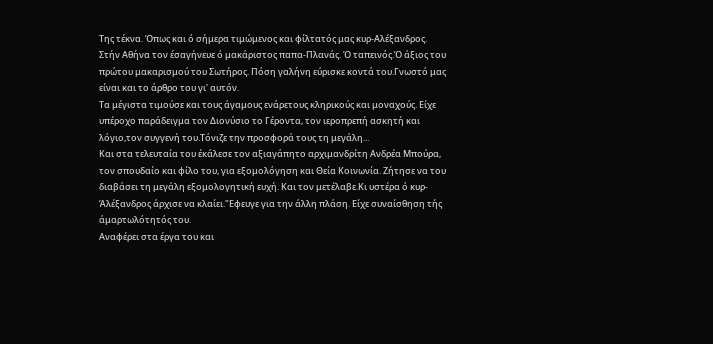Της τέκνα. Όπως και ό σήμερα τιμώμενος και φίλτατός μας κυρ-Αλέξανδρος.
Στήν Αθήνα τον έσαγήνευε ό μακάριστος παπα-Πλανάς. Ό ταπεινός.Ό άξιος του πρώτου μακαρισμού του Σωτήρος. Πόση γαλήνη εύρισκε κοντά του.Γνωστό μας είναι και το άρθρο του γι' αυτόν.
Τα μέγιστα τιμούσε και τους άγαμους ενάρετους κληρικούς και μοναχούς. Είχε υπέροχο παράδειγμα τον Διονύσιο το Γέροντα, τον ιεροπρεπή ασκητή και λόγιο,τον συγγενή του.Τόνιζε την προσφορά τους τη μεγάλη...
Και στα τελευταία του έκάλεσε τον αξιαγάπητο αρχιμανδρίτη Ανδρέα Μπούρα, τον σπουδαίο και φίλο του, για εξομολόγηση και Θεία Κοινωνία. Ζήτησε να του διαβάσει τη μεγάλη εξομολογητική ευχή. Και τον μετέλαβε.Κι υστέρα ό κυρ-Άλέξανδρος άρχισε να κλαίει."Εφευγε για την άλλη πλάση. Είχε συναίσθηση τής άμαρτωλότητός του.
Αναφέρει στα έργα του και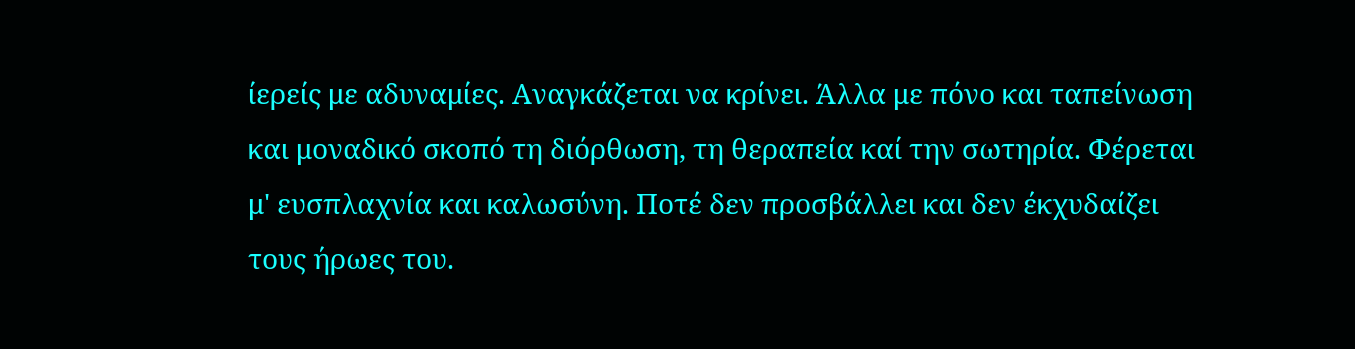ίερείς με αδυναμίες. Αναγκάζεται να κρίνει. Άλλα με πόνο και ταπείνωση και μοναδικό σκοπό τη διόρθωση, τη θεραπεία καί την σωτηρία. Φέρεται μ' ευσπλαχνία και καλωσύνη. Ποτέ δεν προσβάλλει και δεν έκχυδαίζει τους ήρωες του.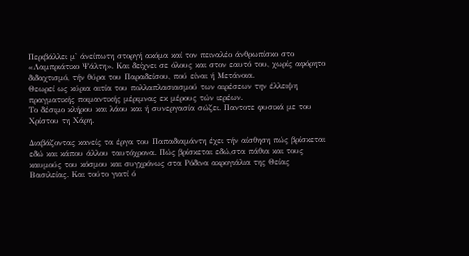Περιβάλλει μ' άνείπωτη στοργή ακόμα καί τον πειναλέο άνθρωπίσκο στο «Λαμπριάτικο Ψάλτη». Και δείχνει σε όλους και στον εαυτό του, χωρίς αφόρητο διδαχτισμό, τήν θύρα του Παραδείσου, πού είναι ή Μετάνοια.
Θεωρεί ως κύρια αιτία του πολλαπλασιασμού των αιρέσεων την έλλειψη πραγματικής ποιμαντικής μέριμνας εκ μέρους τών ιερέων.
Το δέσιμο κλήρου και λάου και ή συνεργασία σώζει. Παντοτε φυσικά με του Χρίστου τη Χάρη.

Διαβάζοντας κανείς τα έργα του Παπαδιαμάντη έχει τήν αίσθηση πώς βρίσκεται εδώ και κάπου άλλου ταυτόχρονα. Πώς βρίσκεται εδώ,στα πάθια και τους καυμούς του κόσμου και συγχρόνως στα Ρόδινα ακρογιάλια της Θείας Βασιλείας. Και τούτο γιατί ό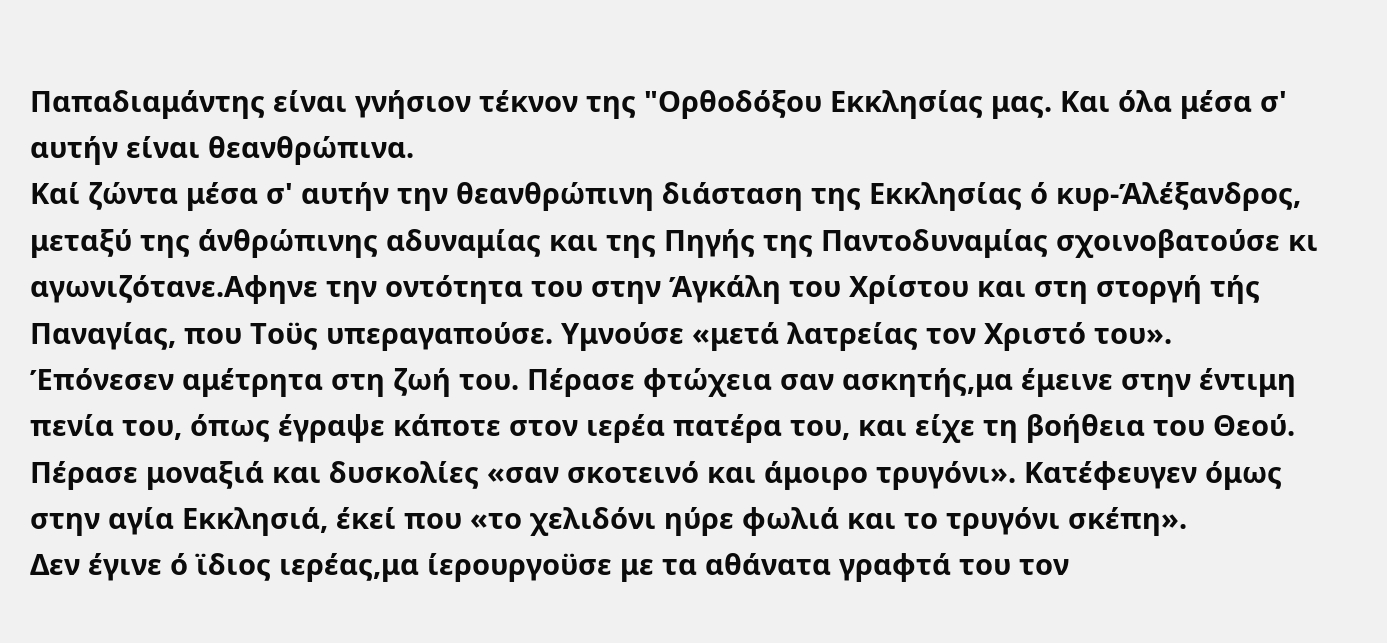Παπαδιαμάντης είναι γνήσιον τέκνον της "Ορθοδόξου Εκκλησίας μας. Και όλα μέσα σ' αυτήν είναι θεανθρώπινα.
Καί ζώντα μέσα σ' αυτήν την θεανθρώπινη διάσταση της Εκκλησίας ό κυρ-Άλέξανδρος, μεταξύ της άνθρώπινης αδυναμίας και της Πηγής της Παντοδυναμίας σχοινοβατούσε κι αγωνιζότανε.Αφηνε την οντότητα του στην Άγκάλη του Χρίστου και στη στοργή τής Παναγίας, που Τοϋς υπεραγαπούσε. Υμνούσε «μετά λατρείας τον Χριστό του».
Έπόνεσεν αμέτρητα στη ζωή του. Πέρασε φτώχεια σαν ασκητής,μα έμεινε στην έντιμη πενία του, όπως έγραψε κάποτε στον ιερέα πατέρα του, και είχε τη βοήθεια του Θεού. Πέρασε μοναξιά και δυσκολίες «σαν σκοτεινό και άμοιρο τρυγόνι». Κατέφευγεν όμως στην αγία Εκκλησιά, έκεί που «το χελιδόνι ηύρε φωλιά και το τρυγόνι σκέπη».
Δεν έγινε ό ϊδιος ιερέας,μα ίερουργοϋσε με τα αθάνατα γραφτά του τον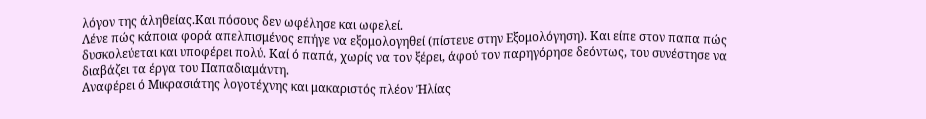λόγον της άληθείας.Και πόσους δεν ωφέλησε και ωφελεί.
Λένε πώς κάποια φορά απελπισμένος επήγε να εξομολογηθεί (πίστευε στην Εξομολόγηση). Και είπε στον παπα πώς δυσκολεύεται και υποφέρει πολύ. Καί ό παπά, χωρίς να τον ξέρει, άφού τον παρηγόρησε δεόντως, του συνέστησε να διαβάζει τα έργα του Παπαδιαμάντη.
Αναφέρει ό Μικρασιάτης λογοτέχνης και μακαριστός πλέον Ήλίας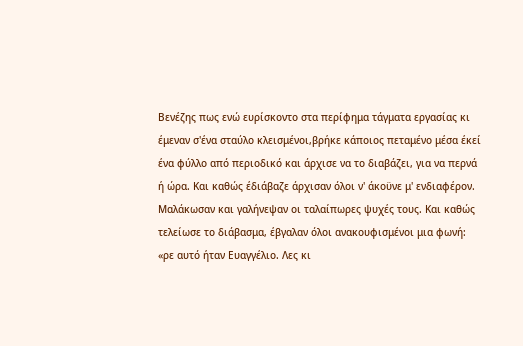Βενέζης πως ενώ ευρίσκοντο στα περίφημα τάγματα εργασίας κι έμεναν σ'ένα σταύλο κλεισμένοι,βρήκε κάποιος πεταμένο μέσα έκεί ένα φύλλο από περιοδικό και άρχισε να το διαβάζει, για να περνά ή ώρα. Και καθώς έδιάβαζε άρχισαν όλοι ν' άκοϋνε μ' ενδιαφέρον. Μαλάκωσαν και γαλήνεψαν οι ταλαίπωρες ψυχές τους. Και καθώς τελείωσε το διάβασμα, έβγαλαν όλοι ανακουφισμένοι μια φωνή: «ρε αυτό ήταν Ευαγγέλιο. Λες κι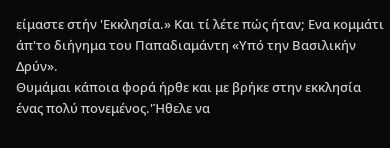είμαστε στήν 'Εκκλησία.» Και τί λέτε πώς ήταν; Ενα κομμάτι άπ'το διήγημα του Παπαδιαμάντη «Υπό την Βασιλικήν Δρύν».
Θυμάμαι κάποια φορά ήρθε και με βρήκε στην εκκλησία ένας πολύ πονεμένος.'Ήθελε να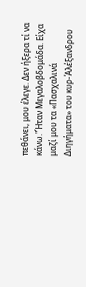πεθάνει, μου έλεγε. Δεν ήξερα τί να κάνω."Ήταν Μεγαλοβδομάδα. Είχα μαζί μου τα «Πασχαλινά Διηγήματα» του κυρ-Άλέξανδρου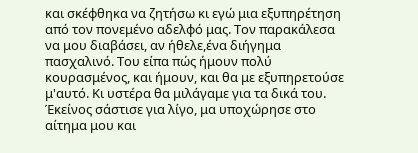και σκέφθηκα να ζητήσω κι εγώ μια εξυπηρέτηση από τον πονεμένο αδελφό μας. Τον παρακάλεσα να μου διαβάσει, αν ήθελε,ένα διήγημα πασχαλινό. Του είπα πώς ήμουν πολύ κουρασμένος, και ήμουν, και θα με εξυπηρετούσε μ'αυτό. Κι υστέρα θα μιλάγαμε για τα δικά του. Έκείνος σάστισε για λίγο, μα υποχώρησε στο αίτημα μου και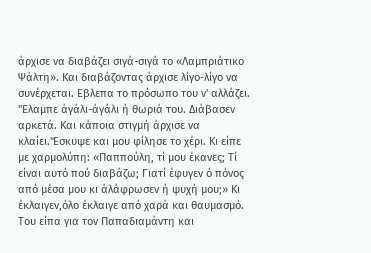άρχισε να διαβάζει σιγά-σιγά το «Λαμπριάτικο Ψάλτη». Και διαβάζοντας άρχισε λίγο-λίγο να συνέρχεται. Εβλεπα το πρόσωπο του ν' αλλάζει. "Ελαμπε άγάλι-άγάλι ή θωριά του. Διάβασεν αρκετά. Και κάποια στιγμή άρχισε να κλαίει.'Έσκυψε και μου φίλησε το χέρι. Κι είπε με χαρμολύπη: «Παππούλη, τί μου έκανες; Τί είναι αυτό πού διαβάζω; Γιατί έφυγεν ό πόνος από μέσα μου κι άλάφρωσεν ή ψυχή μου;» Κι έκλαιγεν,όλο έκλαιγε από χαρά και θαυμασμό. Του είπα για τον Παπαδιαμάντη και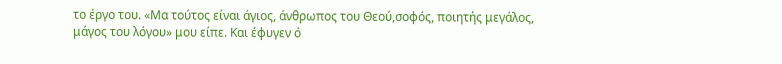το έργο του. «Μα τούτος είναι άγιος, άνθρωπος του Θεού,σοφός, ποιητής μεγάλος, μάγος του λόγου» μου είπε. Και έφυγεν ό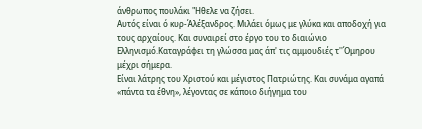άνθρωπος πουλάκι "Ηθελε να ζήσει.
Αυτός είναι ό κυρ-Άλέξανδρος. Μιλάει όμως με γλύκα και αποδοχή για τους αρχαίους. Και συναιρεί στο έργο του το διαιώνιο Ελληνισμό.Καταγράφει τη γλώσσα μας άπ' τις αμμουδιές τ''Όμηρου μέχρι σήμερα.
Είναι λάτρης του Χριστού και μέγιστος Πατριώτης. Και συνάμα αγαπά «πάντα τα έθνη», λέγοντας σε κάποιο διήγημα του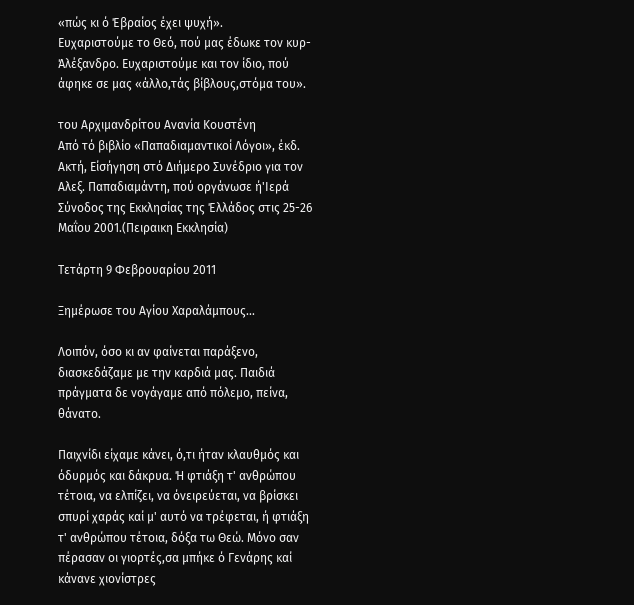«πώς κι ό Έβραίος έχει ψυχή».
Ευχαριστούμε το Θεό, πού μας έδωκε τον κυρ-Άλέξανδρο. Ευχαριστούμε και τον ίδιο, πού άφηκε σε μας «άλλο,τάς βίβλους,στόμα του».

του Αρχιμανδρίτου Ανανία Κουστένη
Από τό βιβλίο «Παπαδιαμαντικοί Λόγοι», έκδ. Ακτή, Είσήγηση στό Διήμερο Συνέδριο για τον Αλεξ. Παπαδιαμάντη, πού οργάνωσε ή'Ιερά Σύνοδος της Εκκλησίας της Έλλάδος στις 25-26 Μαΐου 2001.(Πειραικη Εκκλησία)

Τετάρτη 9 Φεβρουαρίου 2011

Ξημέρωσε του Αγίου Χαραλάμπους...

Λοιπόν, όσο κι αν φαίνεται παράξενο, διασκεδάζαμε με την καρδιά μας. Παιδιά πράγματα δε νογάγαμε από πόλεμο, πείνα, θάνατο.

Παιχνίδι είχαμε κάνει, ό,τι ήταν κλαυθμός και όδυρμός και δάκρυα. Ή φτιάξη τ' ανθρώπου τέτοια, να ελπίζει, να όνειρεύεται, να βρίσκει σπυρί χαράς καί μ' αυτό να τρέφεται, ή φτιάξη τ' ανθρώπου τέτοια, δόξα τω Θεώ. Μόνο σαν πέρασαν οι γιορτές,σα μπήκε ό Γενάρης καί κάνανε χιονίστρες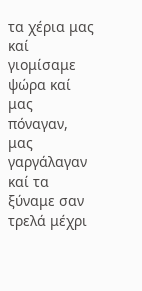τα χέρια μας καί γιομίσαμε ψώρα καί μας πόναγαν, μας γαργάλαγαν καί τα ξύναμε σαν τρελά μέχρι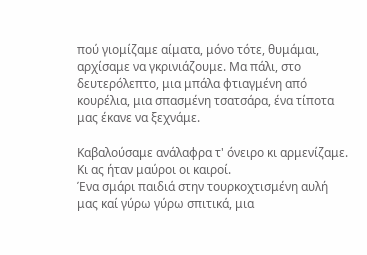πού γιομίζαμε αίματα, μόνο τότε, θυμάμαι, αρχίσαμε να γκρινιάζουμε. Μα πάλι, στο δευτερόλεπτο, μια μπάλα φτιαγμένη από κουρέλια, μια σπασμένη τσατσάρα, ένα τίποτα μας έκανε να ξεχνάμε.

Καβαλούσαμε ανάλαφρα τ' όνειρο κι αρμενίζαμε. Κι ας ήταν μαύροι οι καιροί.
Ένα σμάρι παιδιά στην τουρκοχτισμένη αυλή μας καί γύρω γύρω σπιτικά, μια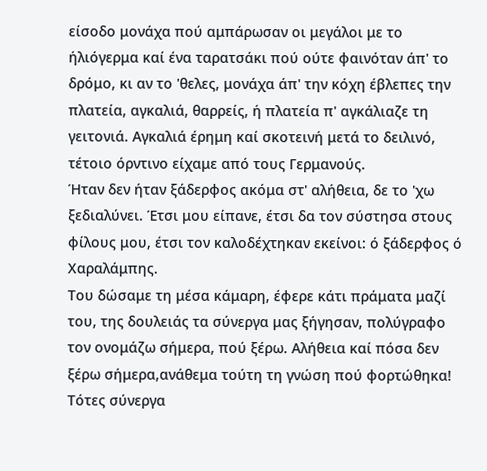είσοδο μονάχα πού αμπάρωσαν οι μεγάλοι με το ήλιόγερμα καί ένα ταρατσάκι πού ούτε φαινόταν άπ' το δρόμο, κι αν το 'θελες, μονάχα άπ' την κόχη έβλεπες την πλατεία, αγκαλιά, θαρρείς, ή πλατεία π' αγκάλιαζε τη γειτονιά. Αγκαλιά έρημη καί σκοτεινή μετά το δειλινό, τέτοιο όρντινο είχαμε από τους Γερμανούς.
Ήταν δεν ήταν ξάδερφος ακόμα στ' αλήθεια, δε το 'χω ξεδιαλύνει. Έτσι μου είπανε, έτσι δα τον σύστησα στους φίλους μου, έτσι τον καλοδέχτηκαν εκείνοι: ό ξάδερφος ό Χαραλάμπης.
Του δώσαμε τη μέσα κάμαρη, έφερε κάτι πράματα μαζί του, της δουλειάς τα σύνεργα μας ξήγησαν, πολύγραφο τον ονομάζω σήμερα, πού ξέρω. Αλήθεια καί πόσα δεν ξέρω σήμερα,ανάθεμα τούτη τη γνώση πού φορτώθηκα! Τότες σύνεργα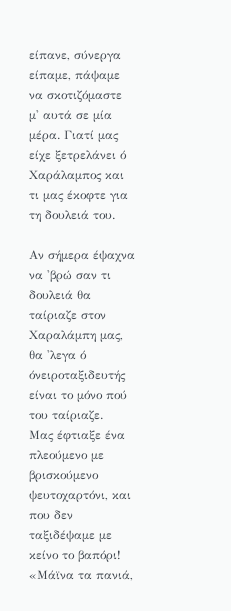είπανε, σύνεργα είπαμε, πάψαμε να σκοτιζόμαστε μ' αυτά σε μία μέρα. Γιατί μας είχε ξετρελάνει ό Χαράλαμπος και τι μας έκοφτε για τη δουλειά του.

Αν σήμερα έψαχνα να 'βρώ σαν τι δουλειά θα ταίριαζε στον Χαραλάμπη μας, θα 'λεγα ό όνειροταξιδευτής είναι το μόνο πού του ταίριαζε.
Μας έφτιαξε ένα πλεούμενο με βρισκούμενο ψευτοχαρτόνι, και που δεν ταξιδέψαμε με κείνο το βαπόρι!
«Μάϊνα τα πανιά,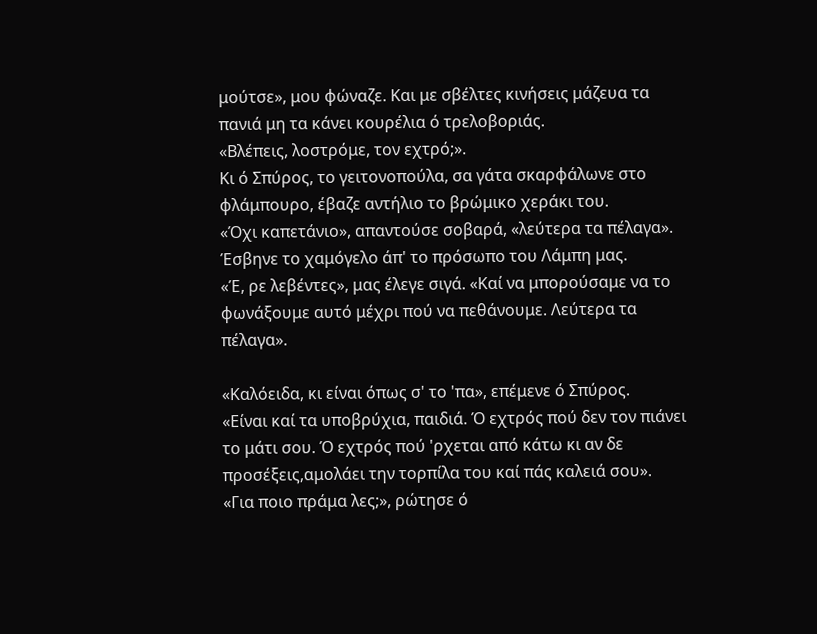μούτσε», μου φώναζε. Και με σβέλτες κινήσεις μάζευα τα πανιά μη τα κάνει κουρέλια ό τρελοβοριάς.
«Βλέπεις, λοστρόμε, τον εχτρό;».
Κι ό Σπύρος, το γειτονοπούλα, σα γάτα σκαρφάλωνε στο φλάμπουρο, έβαζε αντήλιο το βρώμικο χεράκι του.
«Όχι καπετάνιο», απαντούσε σοβαρά, «λεύτερα τα πέλαγα».
Έσβηνε το χαμόγελο άπ' το πρόσωπο του Λάμπη μας.
«Έ, ρε λεβέντες», μας έλεγε σιγά. «Καί να μπορούσαμε να το φωνάξουμε αυτό μέχρι πού να πεθάνουμε. Λεύτερα τα πέλαγα».

«Καλόειδα, κι είναι όπως σ' το 'πα», επέμενε ό Σπύρος.
«Είναι καί τα υποβρύχια, παιδιά. Ό εχτρός πού δεν τον πιάνει το μάτι σου. Ό εχτρός πού 'ρχεται από κάτω κι αν δε προσέξεις,αμολάει την τορπίλα του καί πάς καλειά σου».
«Για ποιο πράμα λες;», ρώτησε ό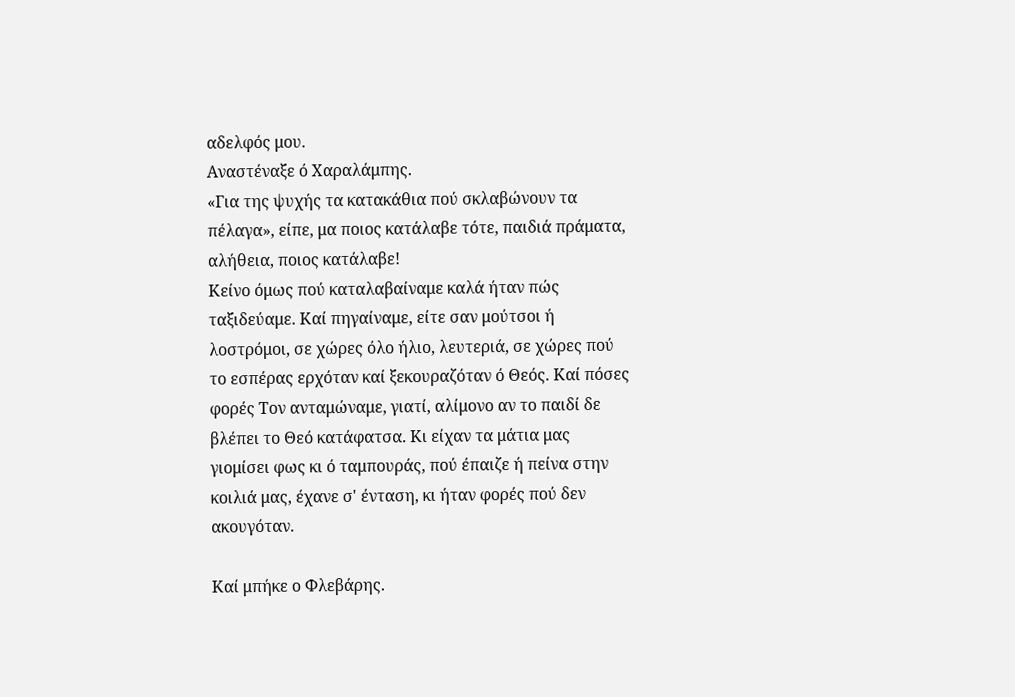αδελφός μου.
Αναστέναξε ό Χαραλάμπης.
«Για της ψυχής τα κατακάθια πού σκλαβώνουν τα πέλαγα», είπε, μα ποιος κατάλαβε τότε, παιδιά πράματα, αλήθεια, ποιος κατάλαβε!
Κείνο όμως πού καταλαβαίναμε καλά ήταν πώς ταξιδεύαμε. Καί πηγαίναμε, είτε σαν μούτσοι ή λοστρόμοι, σε χώρες όλο ήλιο, λευτεριά, σε χώρες πού το εσπέρας ερχόταν καί ξεκουραζόταν ό Θεός. Καί πόσες φορές Τον ανταμώναμε, γιατί, αλίμονο αν το παιδί δε βλέπει το Θεό κατάφατσα. Κι είχαν τα μάτια μας γιομίσει φως κι ό ταμπουράς, πού έπαιζε ή πείνα στην κοιλιά μας, έχανε σ' ένταση, κι ήταν φορές πού δεν ακουγόταν.

Καί μπήκε ο Φλεβάρης.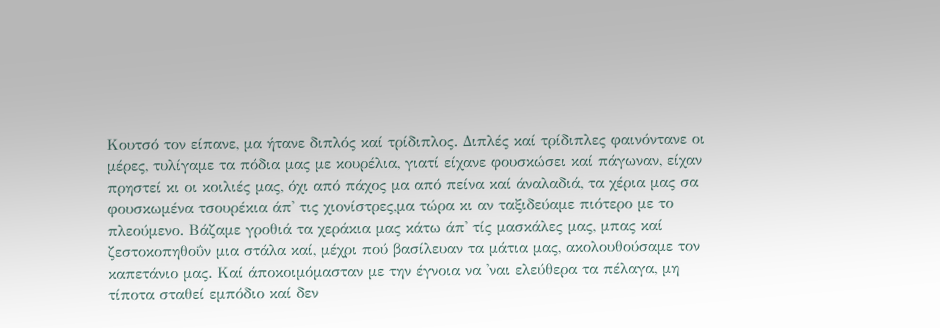Κουτσό τον είπανε, μα ήτανε διπλός καί τρίδιπλος. Διπλές καί τρίδιπλες φαινόντανε οι μέρες, τυλίγαμε τα πόδια μας με κουρέλια, γιατί είχανε φουσκώσει καί πάγωναν, είχαν πρηστεί κι οι κοιλιές μας, όχι από πάχος μα από πείνα καί άναλαδιά, τα χέρια μας σα φουσκωμένα τσουρέκια άπ' τις χιονίστρες,μα τώρα κι αν ταξιδεύαμε πιότερο με το πλεούμενο. Βάζαμε γροθιά τα χεράκια μας κάτω άπ' τίς μασκάλες μας, μπας καί ζεστοκοπηθοΰν μια στάλα καί, μέχρι πού βασίλευαν τα μάτια μας, ακολουθούσαμε τον καπετάνιο μας. Καί άποκοιμόμασταν με την έγνοια να 'ναι ελεύθερα τα πέλαγα, μη τίποτα σταθεί εμπόδιο καί δεν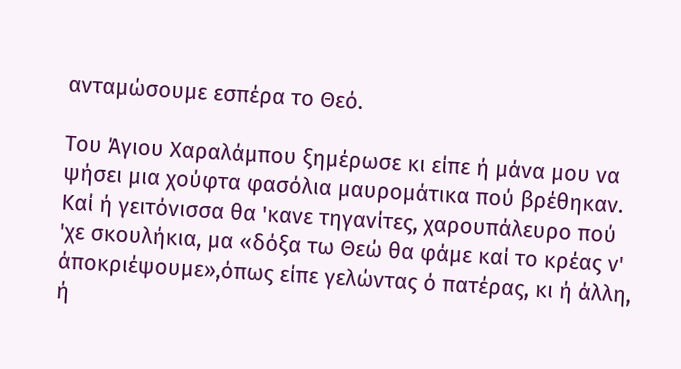ανταμώσουμε εσπέρα το Θεό.

Του Άγιου Χαραλάμπου ξημέρωσε κι είπε ή μάνα μου να ψήσει μια χούφτα φασόλια μαυρομάτικα πού βρέθηκαν. Καί ή γειτόνισσα θα 'κανε τηγανίτες, χαρουπάλευρο πού 'χε σκουλήκια, μα «δόξα τω Θεώ θα φάμε καί το κρέας ν' άποκριέψουμε»,όπως είπε γελώντας ό πατέρας, κι ή άλλη, ή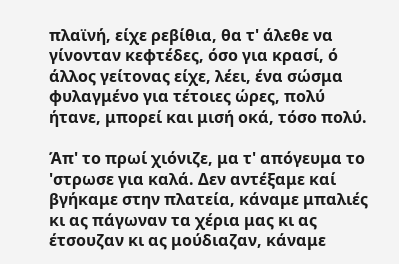πλαϊνή, είχε ρεβίθια, θα τ' άλεθε να γίνονταν κεφτέδες, όσο για κρασί, ό άλλος γείτονας είχε, λέει, ένα σώσμα φυλαγμένο για τέτοιες ώρες, πολύ ήτανε, μπορεί και μισή οκά, τόσο πολύ.

Άπ' το πρωί χιόνιζε, μα τ' απόγευμα το 'στρωσε για καλά. Δεν αντέξαμε καί βγήκαμε στην πλατεία, κάναμε μπαλιές κι ας πάγωναν τα χέρια μας κι ας έτσουζαν κι ας μούδιαζαν, κάναμε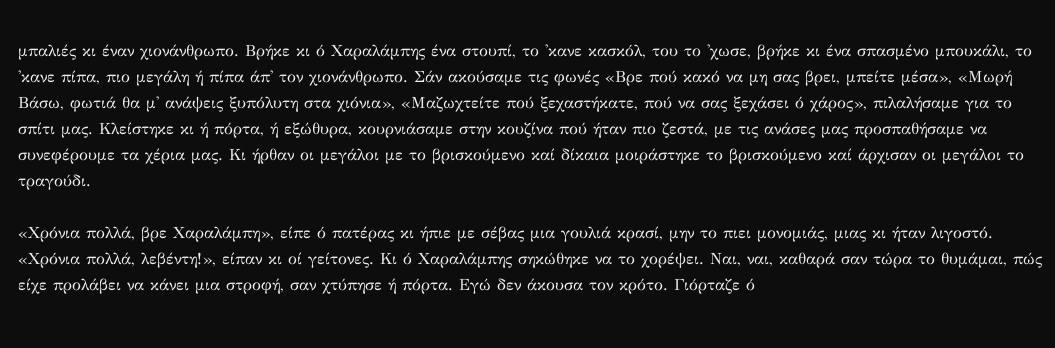μπαλιές κι έναν χιονάνθρωπο. Βρήκε κι ό Χαραλάμπης ένα στουπί, το 'κανε κασκόλ, του το 'χωσε, βρήκε κι ένα σπασμένο μπουκάλι, το 'κανε πίπα, πιο μεγάλη ή πίπα άπ' τον χιονάνθρωπο. Σάν ακούσαμε τις φωνές «Βρε πού κακό να μη σας βρει, μπείτε μέσα», «Μωρή Βάσω, φωτιά θα μ' ανάψεις ξυπόλυτη στα χιόνια», «Μαζωχτείτε πού ξεχαστήκατε, πού να σας ξεχάσει ό χάρος», πιλαλήσαμε για το σπίτι μας. Κλείστηκε κι ή πόρτα, ή εξώθυρα, κουρνιάσαμε στην κουζίνα πού ήταν πιο ζεστά, με τις ανάσες μας προσπαθήσαμε να συνεφέρουμε τα χέρια μας. Κι ήρθαν οι μεγάλοι με το βρισκούμενο καί δίκαια μοιράστηκε το βρισκούμενο καί άρχισαν οι μεγάλοι το τραγούδι.

«Χρόνια πολλά, βρε Χαραλάμπη», είπε ό πατέρας κι ήπιε με σέβας μια γουλιά κρασί, μην το πιει μονομιάς, μιας κι ήταν λιγοστό.
«Χρόνια πολλά, λεβέντη!», είπαν κι οί γείτονες. Κι ό Χαραλάμπης σηκώθηκε να το χορέψει. Ναι, ναι, καθαρά σαν τώρα το θυμάμαι, πώς είχε προλάβει να κάνει μια στροφή, σαν χτύπησε ή πόρτα. Εγώ δεν άκουσα τον κρότο. Γιόρταζε ό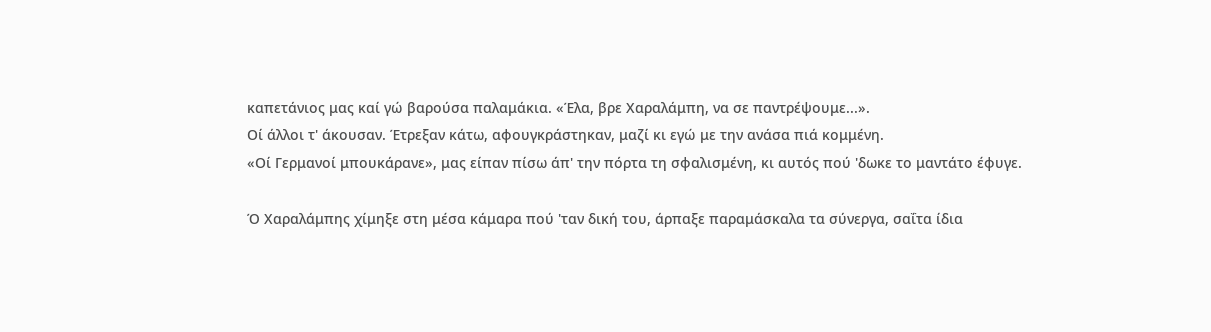καπετάνιος μας καί γώ βαρούσα παλαμάκια. «Έλα, βρε Χαραλάμπη, να σε παντρέψουμε...».
Οί άλλοι τ' άκουσαν. Έτρεξαν κάτω, αφουγκράστηκαν, μαζί κι εγώ με την ανάσα πιά κομμένη.
«Οί Γερμανοί μπουκάρανε», μας είπαν πίσω άπ' την πόρτα τη σφαλισμένη, κι αυτός πού 'δωκε το μαντάτο έφυγε.

Ό Χαραλάμπης χίμηξε στη μέσα κάμαρα πού 'ταν δική του, άρπαξε παραμάσκαλα τα σύνεργα, σαΐτα ίδια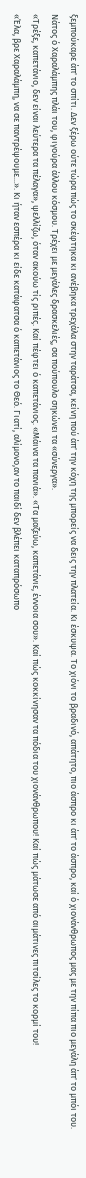ξεμπούκαρε άπ' το σπίτι. Δεν ξέρω ούτε τώρα πώς το σκέφτηκα κι ανέβηκα τρεχάλα στην ταράτσα, κείνη πού άπ' την κόχη της μπορείς να δεις την πλατεία. Κι έσκυψα. Το χιόνι το βραδινό, απάτητο, πιο άσπρο κι άπ' το άσπρο, καί ό χιονάνθρωπος μας με την πίπα πιο μεγάλη άπ' το μπόι του. Νάτος ό Χαραλάμπης πλάι του, φιγούρα άλλου κόσμου. Τρέχει με μεγάλες δρασκελιές, σα πούπουλο σηκώνει τα «σύνεργα».
«Τρέξε, καπετάνιο, δεν είναι λεύτερα τα πέλαγα», ψελλίζω, όταν ακούω τίς ριπές. Καί πέφτει ό καπετάνιος. «Μάινα τα πανιά». «Τα μαζεύω, καπετάνιε, έννοια σου». Καί πώς κοκκίνησαν τα πόδια του χιονάνθρωπου! Καί πώς μάτωσε από αιμάτινες πιτσίλες το κορμί του!
«Έλα, βρε Χαραλάμπη, να σε παντρέψουμε...». Κι ήταν εσπέρα κι είδε κατάφατσα ό καπετάνιος το Θεό. Γιατί, αλίμονο,αν το παιδί δεν βλέπει καταπρόσωπο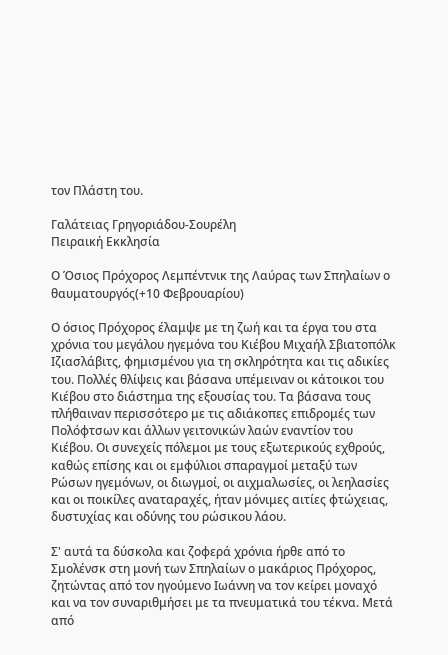τον Πλάστη του.

Γαλάτειας Γρηγοριάδου-Σουρέλη
Πειραική Εκκλησία

Ο Όσιος Πρόχορος Λεμπέντνικ της Λαύρας των Σπηλαίων ο θαυματουργός(+10 Φεβρουαρίου)

Ο όσιος Πρόχορος έλαμψε με τη ζωή και τα έργα του στα χρόνια του μεγάλου ηγεμόνα του Κιέβου Μιχαήλ Σβιατοπόλκ Ιζιασλάβιτς, φημισμένου για τη σκληρότητα και τις αδικίες του. Πολλές θλίψεις και βάσανα υπέμειναν οι κάτοικοι του Κιέβου στο διάστημα της εξουσίας του. Τα βάσανα τους πλήθαιναν περισσότερο με τις αδιάκοπες επιδρομές των Πολόφτσων και άλλων γειτονικών λαών εναντίον του Κιέβου. Οι συνεχείς πόλεμοι με τους εξωτερικούς εχθρούς, καθώς επίσης και οι εμφύλιοι σπαραγμοί μεταξύ των Ρώσων ηγεμόνων, οι διωγμοί, οι αιχμαλωσίες, οι λεηλασίες και οι ποικίλες αναταραχές, ήταν μόνιμες αιτίες φτώχειας, δυστυχίας και οδύνης του ρώσικου λάου.

Σ' αυτά τα δύσκολα και ζοφερά χρόνια ήρθε από το Σμολένσκ στη μονή των Σπηλαίων ο μακάριος Πρόχορος, ζητώντας από τον ηγούμενο Ιωάννη να τον κείρει μοναχό και να τον συναριθμήσει με τα πνευματικά του τέκνα. Μετά από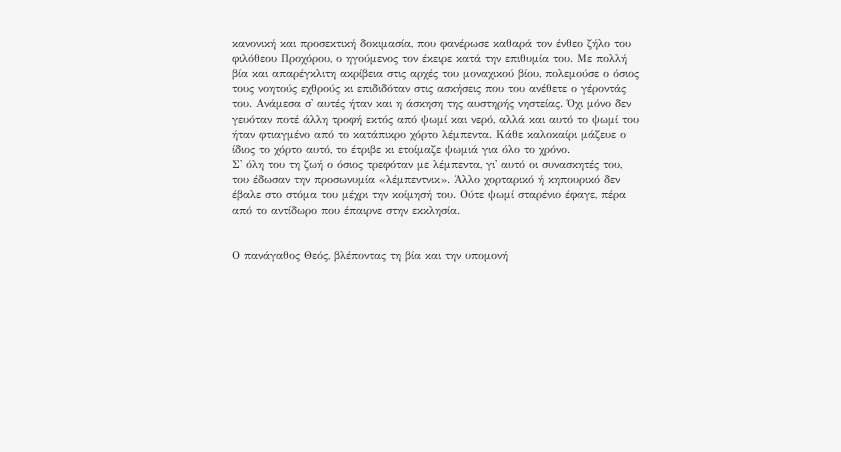κανονική και προσεκτική δοκιμασία, που φανέρωσε καθαρά τον ένθεο ζήλο του φιλόθεου Προχόρου, ο ηγούμενος τον έκειρε κατά την επιθυμία του. Με πολλή βία και απαρέγκλιτη ακρίβεια στις αρχές του μοναχικού βίου, πολεμούσε ο όσιος τους νοητούς εχθρούς κι επιδιδόταν στις ασκήσεις που του ανέθετε ο γέροντάς του. Ανάμεσα σ' αυτές ήταν και η άσκηση της αυστηρής νηστείας. Όχι μόνο δεν γευόταν ποτέ άλλη τροφή εκτός από ψωμί και νερό, αλλά και αυτό το ψωμί του ήταν φτιαγμένο από το κατάπικρο χόρτο λέμπεντα. Κάθε καλοκαίρι μάζευε ο ίδιος το χόρτο αυτό, το έτριβε κι ετοίμαζε ψωμιά για όλο το χρόνο.
Σ' όλη του τη ζωή ο όσιος τρεφόταν με λέμπεντα, γι' αυτό οι συνασκητές του, του έδωσαν την προσωνυμία «λέμπεντνικ». Άλλο χορταρικό ή κηπουρικό δεν έβαλε στο στόμα του μέχρι την κοίμησή του. Ούτε ψωμί σταρένιο έφαγε, πέρα από το αντίδωρο που έπαιρνε στην εκκλησία.


Ο πανάγαθος Θεός, βλέποντας τη βία και την υπομονή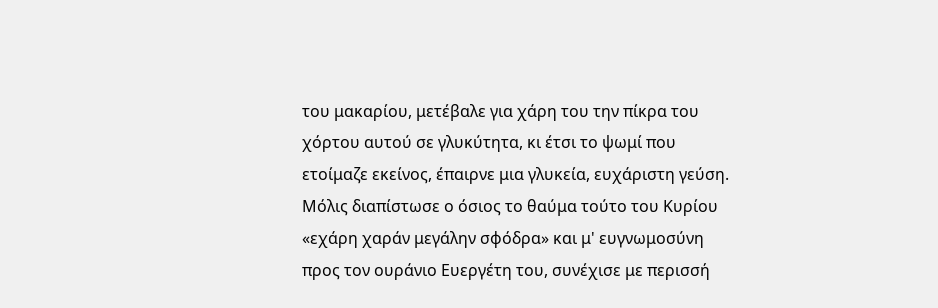του μακαρίου, μετέβαλε για χάρη του την πίκρα του χόρτου αυτού σε γλυκύτητα, κι έτσι το ψωμί που ετοίμαζε εκείνος, έπαιρνε μια γλυκεία, ευχάριστη γεύση. Μόλις διαπίστωσε ο όσιος το θαύμα τούτο του Κυρίου «εχάρη χαράν μεγάλην σφόδρα» και μ' ευγνωμοσύνη προς τον ουράνιο Ευεργέτη του, συνέχισε με περισσή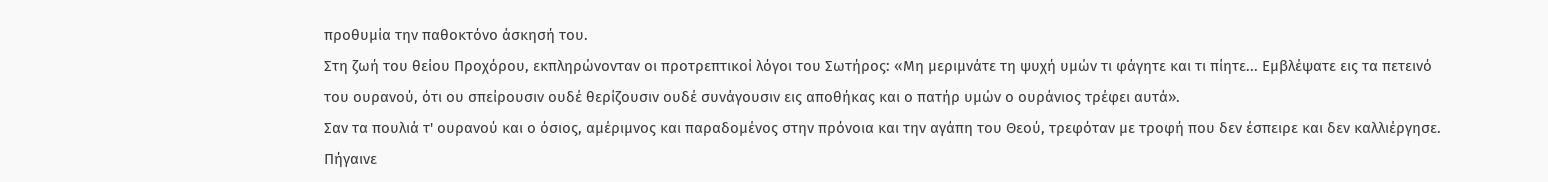προθυμία την παθοκτόνο άσκησή του.
Στη ζωή του θείου Προχόρου, εκπληρώνονταν οι προτρεπτικοί λόγοι του Σωτήρος: «Μη μεριμνάτε τη ψυχή υμών τι φάγητε και τι πίητε... Εμβλέψατε εις τα πετεινό του ουρανού, ότι ου σπείρουσιν ουδέ θερίζουσιν ουδέ συνάγουσιν εις αποθήκας και ο πατήρ υμών ο ουράνιος τρέφει αυτά».
Σαν τα πουλιά τ' ουρανού και ο όσιος, αμέριμνος και παραδομένος στην πρόνοια και την αγάπη του Θεού, τρεφόταν με τροφή που δεν έσπειρε και δεν καλλιέργησε. Πήγαινε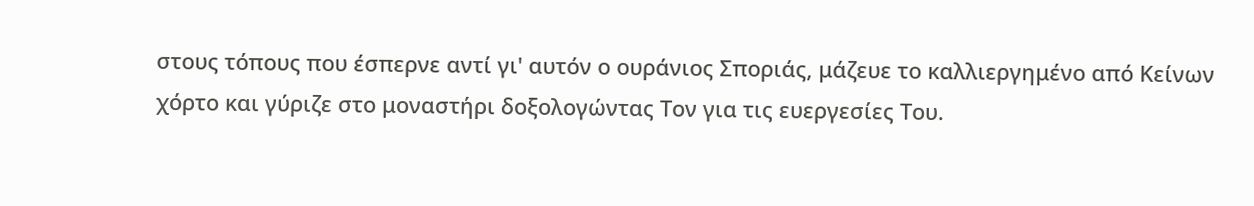στους τόπους που έσπερνε αντί γι' αυτόν ο ουράνιος Σποριάς, μάζευε το καλλιεργημένο από Κείνων χόρτο και γύριζε στο μοναστήρι δοξολογώντας Τον για τις ευεργεσίες Του.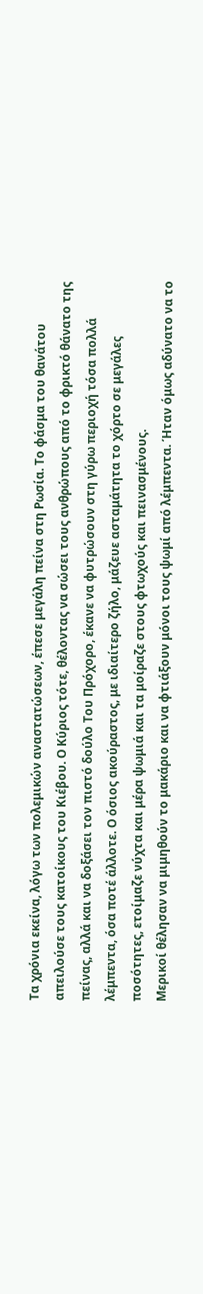Τα χρόνια εκείνα, λόγω των πολεμικών αναστατώσεων, έπεσε μεγάλη πείνα στη Ρωσία. Το φάσμα του θανάτου απειλούσε τους κατοίκους του Κιέβου. Ο Κύριος τότε, θέλοντας να σώσει τους ανθρώπους από το φρικτό θάνατο της πείνας, αλλά και να δοξάσει τον πιστό δούλο Του Πρόχορο, έκανε να φυτρώσουν στη γύρω περιοχή τόσα πολλά λέμπεντα, όσα ποτέ άλλοτε. Ο όσιος ακούραστος, με ιδιαίτερο ζήλο, μάζευε ασταμάτητα το χόρτο σε μεγάλες ποσότητες, ετοίμαζε νύχτα και μέρα ψωμιά και τα μοίραζε στους φτωχούς και πεινασμένους.
Μερικοί θέλησαν να μιμηθούν το μακάριο και να φτιάξουν μόνοι τους ψωμί από λέμπεντα. Ήταν όμως αδύνατο να το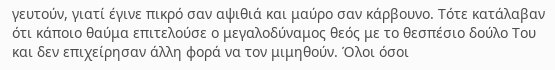γευτούν, γιατί έγινε πικρό σαν αψιθιά και μαύρο σαν κάρβουνο. Τότε κατάλαβαν ότι κάποιο θαύμα επιτελούσε ο μεγαλοδύναμος θεός με το θεσπέσιο δούλο Του και δεν επιχείρησαν άλλη φορά να τον μιμηθούν. Όλοι όσοι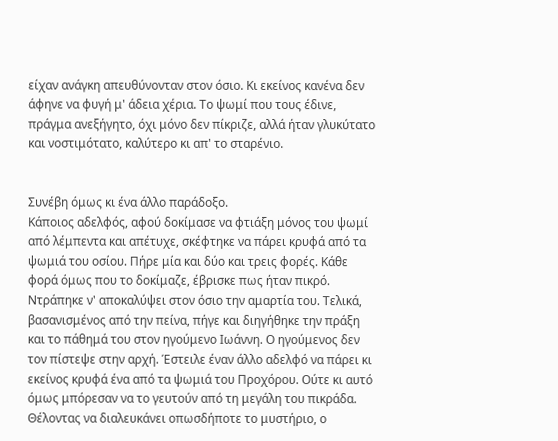είχαν ανάγκη απευθύνονταν στον όσιο. Κι εκείνος κανένα δεν άφηνε να φυγή μ' άδεια χέρια. Το ψωμί που τους έδινε, πράγμα ανεξήγητο, όχι μόνο δεν πίκριζε, αλλά ήταν γλυκύτατο και νοστιμότατο, καλύτερο κι απ' το σταρένιο.


Συνέβη όμως κι ένα άλλο παράδοξο.
Κάποιος αδελφός, αφού δοκίμασε να φτιάξη μόνος του ψωμί από λέμπεντα και απέτυχε, σκέφτηκε να πάρει κρυφά από τα ψωμιά του οσίου. Πήρε μία και δύο και τρεις φορές. Κάθε φορά όμως που το δοκίμαζε, έβρισκε πως ήταν πικρό. Ντράπηκε ν' αποκαλύψει στον όσιο την αμαρτία του. Τελικά, βασανισμένος από την πείνα, πήγε και διηγήθηκε την πράξη και το πάθημά του στον ηγούμενο Ιωάννη. Ο ηγούμενος δεν τον πίστεψε στην αρχή. Έστειλε έναν άλλο αδελφό να πάρει κι εκείνος κρυφά ένα από τα ψωμιά του Προχόρου. Ούτε κι αυτό όμως μπόρεσαν να το γευτούν από τη μεγάλη του πικράδα. Θέλοντας να διαλευκάνει οπωσδήποτε το μυστήριο, ο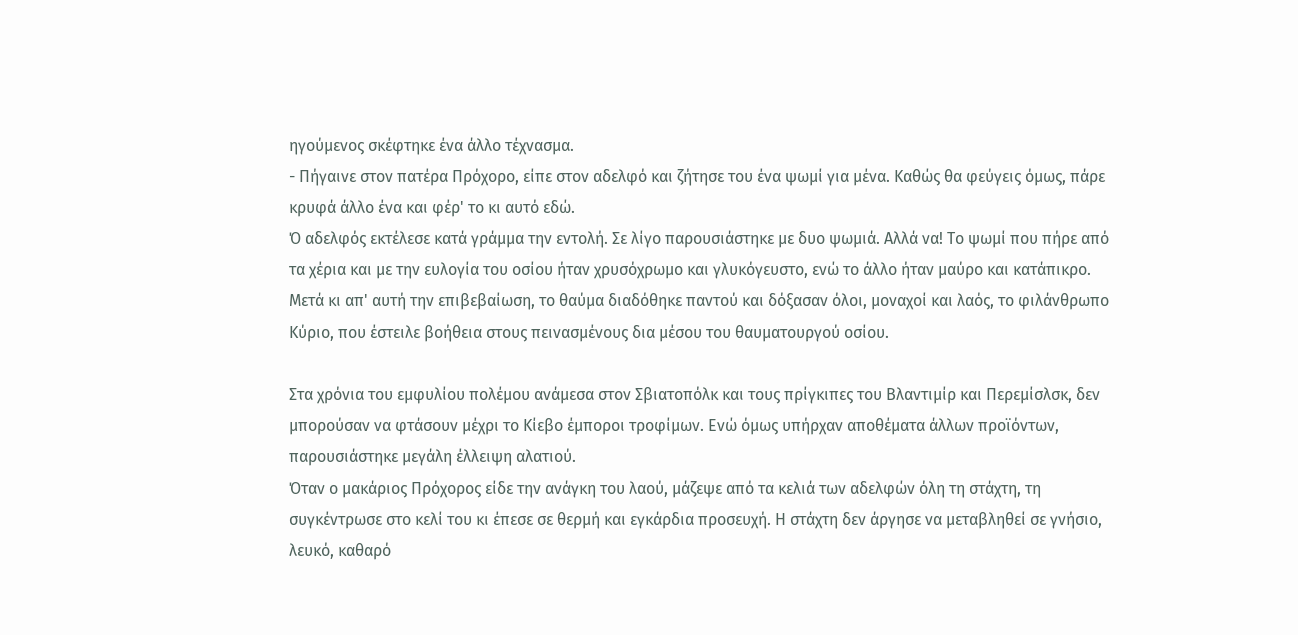ηγούμενος σκέφτηκε ένα άλλο τέχνασμα.
- Πήγαινε στον πατέρα Πρόχορο, είπε στον αδελφό και ζήτησε του ένα ψωμί για μένα. Καθώς θα φεύγεις όμως, πάρε κρυφά άλλο ένα και φέρ' το κι αυτό εδώ.
Ό αδελφός εκτέλεσε κατά γράμμα την εντολή. Σε λίγο παρουσιάστηκε με δυο ψωμιά. Αλλά να! Το ψωμί που πήρε από τα χέρια και με την ευλογία του οσίου ήταν χρυσόχρωμο και γλυκόγευστο, ενώ το άλλο ήταν μαύρο και κατάπικρο.
Μετά κι απ' αυτή την επιβεβαίωση, το θαύμα διαδόθηκε παντού και δόξασαν όλοι, μοναχοί και λαός, το φιλάνθρωπο Κύριο, που έστειλε βοήθεια στους πεινασμένους δια μέσου του θαυματουργού οσίου.

Στα χρόνια του εμφυλίου πολέμου ανάμεσα στον Σβιατοπόλκ και τους πρίγκιπες του Βλαντιμίρ και Περεμίσλσκ, δεν μπορούσαν να φτάσουν μέχρι το Κίεβο έμποροι τροφίμων. Ενώ όμως υπήρχαν αποθέματα άλλων προϊόντων, παρουσιάστηκε μεγάλη έλλειψη αλατιού.
Όταν ο μακάριος Πρόχορος είδε την ανάγκη του λαού, μάζεψε από τα κελιά των αδελφών όλη τη στάχτη, τη συγκέντρωσε στο κελί του κι έπεσε σε θερμή και εγκάρδια προσευχή. Η στάχτη δεν άργησε να μεταβληθεί σε γνήσιο, λευκό, καθαρό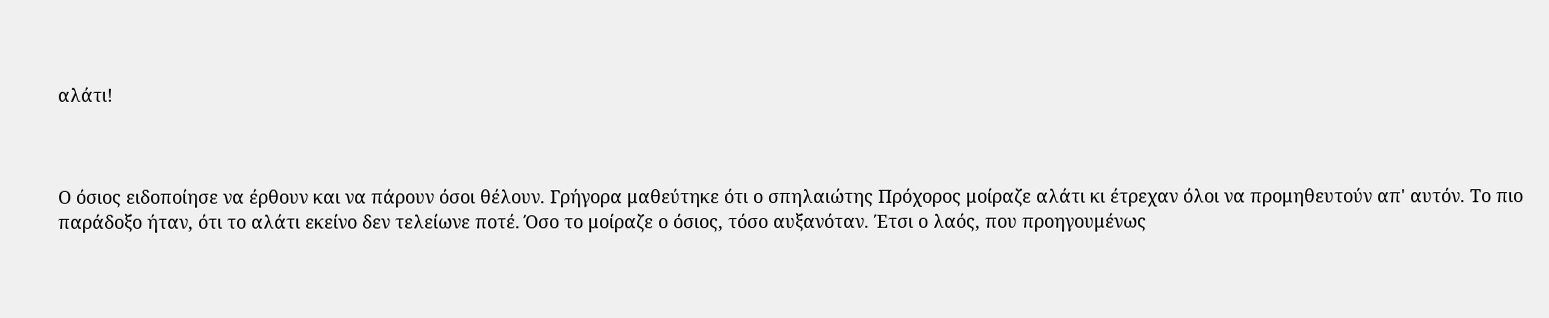αλάτι!



Ο όσιος ειδοποίησε να έρθουν και να πάρουν όσοι θέλουν. Γρήγορα μαθεύτηκε ότι ο σπηλαιώτης Πρόχορος μοίραζε αλάτι κι έτρεχαν όλοι να προμηθευτούν απ' αυτόν. Το πιο παράδοξο ήταν, ότι το αλάτι εκείνο δεν τελείωνε ποτέ. Όσο το μοίραζε ο όσιος, τόσο αυξανόταν. Έτσι ο λαός, που προηγουμένως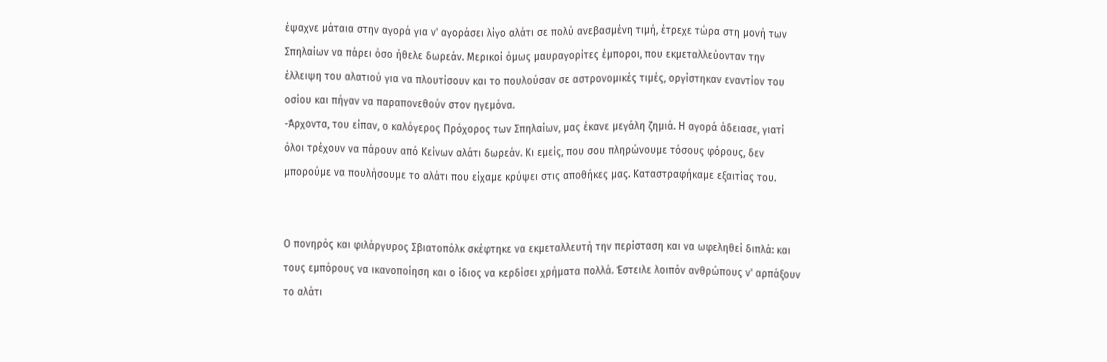έψαχνε μάταια στην αγορά για ν' αγοράσει λίγο αλάτι σε πολύ ανεβασμένη τιμή, έτρεχε τώρα στη μονή των Σπηλαίων να πάρει όσο ήθελε δωρεάν. Μερικοί όμως μαυραγορίτες έμποροι, που εκμεταλλεύονταν την έλλειψη του αλατιού για να πλουτίσουν και το πουλούσαν σε αστρονομικές τιμές, οργίστηκαν εναντίον του οσίου και πήγαν να παραπονεθούν στον ηγεμόνα.
-Άρχοντα, του είπαν, ο καλόγερος Πρόχορος των Σπηλαίων, μας έκανε μεγάλη ζημιά. Η αγορά άδειασε, γιατί όλοι τρέχουν να πάρουν από Κείνων αλάτι δωρεάν. Κι εμείς, που σου πληρώνουμε τόσους φόρους, δεν μπορούμε να πουλήσουμε το αλάτι που είχαμε κρύψει στις αποθήκες μας. Καταστραφήκαμε εξαιτίας του.


Ο πονηρός και φιλάργυρος Σβιατοπόλκ σκέφτηκε να εκμεταλλευτή την περίσταση και να ωφεληθεί διπλά: και τους εμπόρους να ικανοποίηση και ο ίδιος να κερδίσει χρήματα πολλά. Έστειλε λοιπόν ανθρώπους ν' αρπάξουν το αλάτι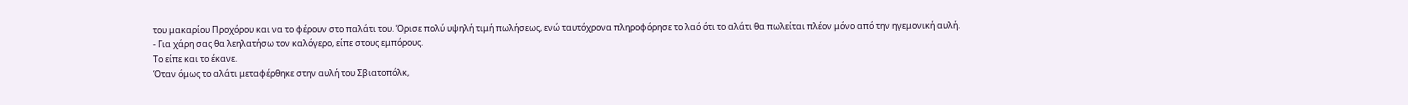του μακαρίου Προχόρου και να το φέρουν στο παλάτι του. Όρισε πολύ υψηλή τιμή πωλήσεως, ενώ ταυτόχρονα πληροφόρησε το λαό ότι το αλάτι θα πωλείται πλέον μόνο από την ηγεμονική αυλή.
- Για χάρη σας θα λεηλατήσω τον καλόγερο, είπε στους εμπόρους.
Το είπε και το έκανε.
Όταν όμως το αλάτι μεταφέρθηκε στην αυλή του Σβιατοπόλκ,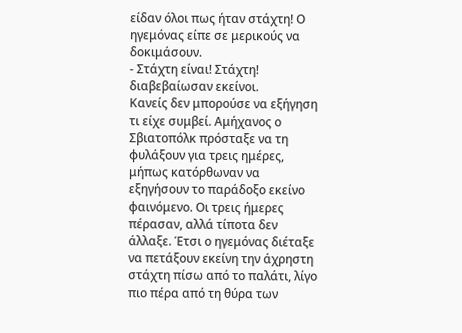είδαν όλοι πως ήταν στάχτη! Ο ηγεμόνας είπε σε μερικούς να δοκιμάσουν.
- Στάχτη είναι! Στάχτη! διαβεβαίωσαν εκείνοι.
Κανείς δεν μπορούσε να εξήγηση τι είχε συμβεί. Αμήχανος ο Σβιατοπόλκ πρόσταξε να τη φυλάξουν για τρεις ημέρες, μήπως κατόρθωναν να εξηγήσουν το παράδοξο εκείνο φαινόμενο. Οι τρεις ήμερες πέρασαν, αλλά τίποτα δεν άλλαξε. Έτσι ο ηγεμόνας διέταξε να πετάξουν εκείνη την άχρηστη στάχτη πίσω από το παλάτι, λίγο πιο πέρα από τη θύρα των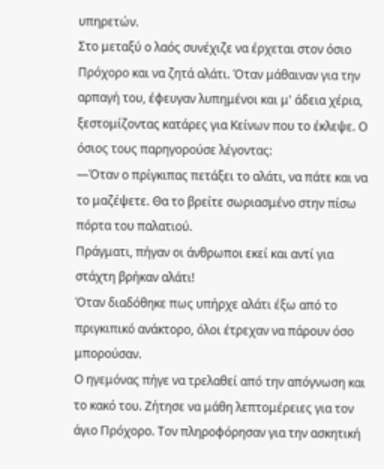υπηρετών.
Στο μεταξύ ο λαός συνέχιζε να έρχεται στον όσιο Πρόχορο και να ζητά αλάτι. Όταν μάθαιναν για την αρπαγή του, έφευγαν λυπημένοι και μ' άδεια χέρια, ξεστομίζοντας κατάρες για Κείνων που το έκλεψε. Ο όσιος τους παρηγορούσε λέγοντας:
—Όταν ο πρίγκιπας πετάξει το αλάτι, να πάτε και να το μαζέψετε. Θα το βρείτε σωριασμένο στην πίσω πόρτα του παλατιού.
Πράγματι, πήγαν οι άνθρωποι εκεί και αντί για στάχτη βρήκαν αλάτι!
Όταν διαδόθηκε πως υπήρχε αλάτι έξω από το πριγκιπικό ανάκτορο, όλοι έτρεχαν να πάρουν όσο μπορούσαν.
Ο ηγεμόνας πήγε να τρελαθεί από την απόγνωση και το κακό του. Ζήτησε να μάθη λεπτομέρειες για τον άγιο Πρόχορο. Τον πληροφόρησαν για την ασκητική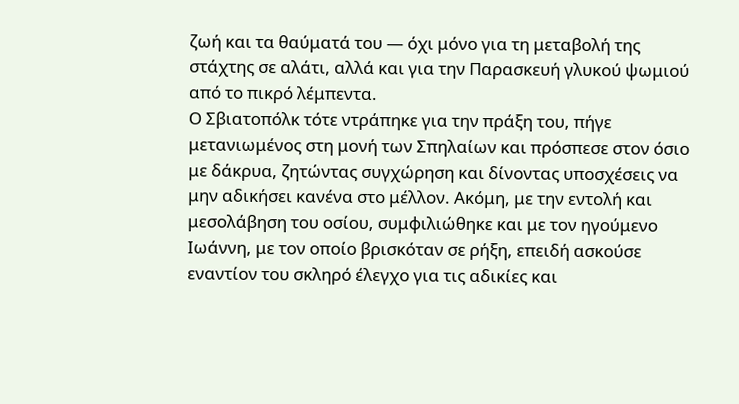ζωή και τα θαύματά του — όχι μόνο για τη μεταβολή της στάχτης σε αλάτι, αλλά και για την Παρασκευή γλυκού ψωμιού από το πικρό λέμπεντα.
Ο Σβιατοπόλκ τότε ντράπηκε για την πράξη του, πήγε μετανιωμένος στη μονή των Σπηλαίων και πρόσπεσε στον όσιο με δάκρυα, ζητώντας συγχώρηση και δίνοντας υποσχέσεις να μην αδικήσει κανένα στο μέλλον. Ακόμη, με την εντολή και μεσολάβηση του οσίου, συμφιλιώθηκε και με τον ηγούμενο Ιωάννη, με τον οποίο βρισκόταν σε ρήξη, επειδή ασκούσε εναντίον του σκληρό έλεγχο για τις αδικίες και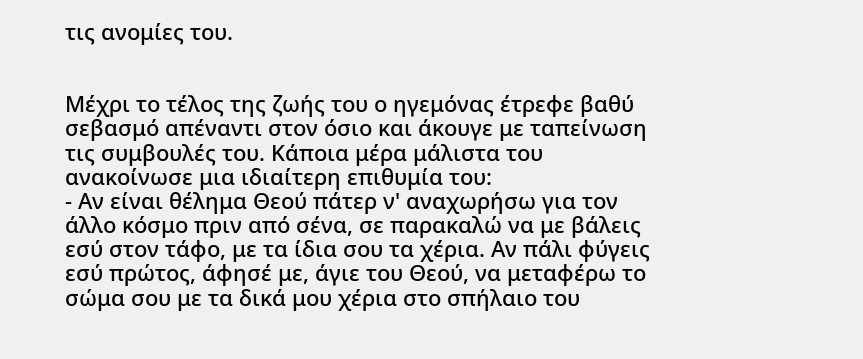τις ανομίες του.


Μέχρι το τέλος της ζωής του ο ηγεμόνας έτρεφε βαθύ σεβασμό απέναντι στον όσιο και άκουγε με ταπείνωση τις συμβουλές του. Κάποια μέρα μάλιστα του ανακοίνωσε μια ιδιαίτερη επιθυμία του:
- Αν είναι θέλημα Θεού πάτερ ν' αναχωρήσω για τον άλλο κόσμο πριν από σένα, σε παρακαλώ να με βάλεις εσύ στον τάφο, με τα ίδια σου τα χέρια. Αν πάλι φύγεις εσύ πρώτος, άφησέ με, άγιε του Θεού, να μεταφέρω το σώμα σου με τα δικά μου χέρια στο σπήλαιο του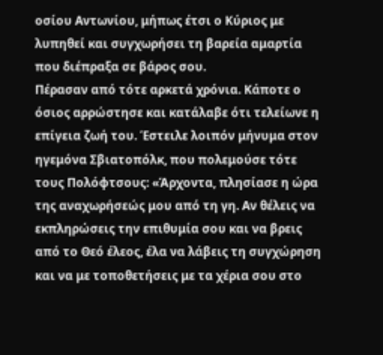οσίου Αντωνίου, μήπως έτσι ο Κύριος με λυπηθεί και συγχωρήσει τη βαρεία αμαρτία που διέπραξα σε βάρος σου.
Πέρασαν από τότε αρκετά χρόνια. Κάποτε ο όσιος αρρώστησε και κατάλαβε ότι τελείωνε η επίγεια ζωή του. Έστειλε λοιπόν μήνυμα στον ηγεμόνα Σβιατοπόλκ, που πολεμούσε τότε τους Πολόφτσους: «Άρχοντα, πλησίασε η ώρα της αναχωρήσεώς μου από τη γη. Αν θέλεις να εκπληρώσεις την επιθυμία σου και να βρεις από το Θεό έλεος, έλα να λάβεις τη συγχώρηση και να με τοποθετήσεις με τα χέρια σου στο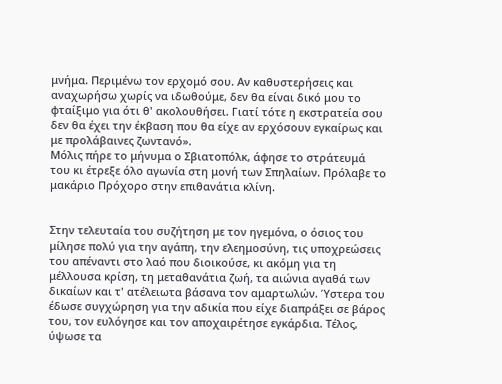μνήμα. Περιμένω τον ερχομό σου. Αν καθυστερήσεις και αναχωρήσω χωρίς να ιδωθούμε, δεν θα είναι δικό μου το φταίξιμο για ότι θ' ακολουθήσει. Γιατί τότε η εκστρατεία σου δεν θα έχει την έκβαση που θα είχε αν ερχόσουν εγκαίρως και με προλάβαινες ζωντανό».
Μόλις πήρε το μήνυμα ο Σβιατοπόλκ, άφησε το στράτευμά του κι έτρεξε όλο αγωνία στη μονή των Σπηλαίων. Πρόλαβε το μακάριο Πρόχορο στην επιθανάτια κλίνη.


Στην τελευταία του συζήτηση με τον ηγεμόνα, ο όσιος του μίλησε πολύ για την αγάπη, την ελεημοσύνη, τις υποχρεώσεις του απέναντι στο λαό που διοικούσε, κι ακόμη για τη μέλλουσα κρίση, τη μεταθανάτια ζωή, τα αιώνια αγαθά των δικαίων και τ' ατέλειωτα βάσανα τον αμαρτωλών. Ύστερα του έδωσε συγχώρηση για την αδικία που είχε διαπράξει σε βάρος του, τον ευλόγησε και τον αποχαιρέτησε εγκάρδια. Τέλος, ύψωσε τα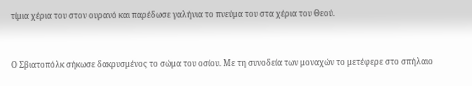τίμια χέρια του στον ουρανό και παρέδωσε γαλήνια το πνεύμα του στα χέρια του Θεού.


Ο Σβιατοπόλκ σήκωσε δακρυσμένος το σώμα του οσίου. Με τη συνοδεία των μοναχών το μετέφερε στο σπήλαιο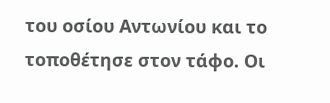του οσίου Αντωνίου και το τοποθέτησε στον τάφο. Οι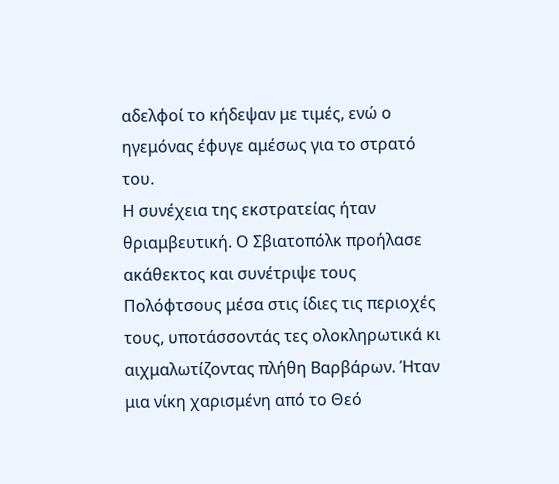αδελφοί το κήδεψαν με τιμές, ενώ ο ηγεμόνας έφυγε αμέσως για το στρατό του.
Η συνέχεια της εκστρατείας ήταν θριαμβευτική. Ο Σβιατοπόλκ προήλασε ακάθεκτος και συνέτριψε τους Πολόφτσους μέσα στις ίδιες τις περιοχές τους, υποτάσσοντάς τες ολοκληρωτικά κι αιχμαλωτίζοντας πλήθη Βαρβάρων. Ήταν μια νίκη χαρισμένη από το Θεό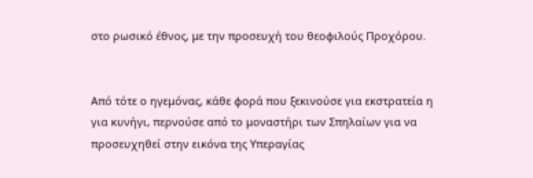στο ρωσικό έθνος, με την προσευχή του θεοφιλούς Προχόρου.


Από τότε ο ηγεμόνας, κάθε φορά που ξεκινούσε για εκστρατεία η για κυνήγι, περνούσε από το μοναστήρι των Σπηλαίων για να προσευχηθεί στην εικόνα της Υπεραγίας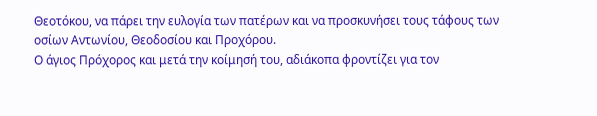Θεοτόκου, να πάρει την ευλογία των πατέρων και να προσκυνήσει τους τάφους των οσίων Αντωνίου, Θεοδοσίου και Προχόρου.
Ο άγιος Πρόχορος και μετά την κοίμησή του, αδιάκοπα φροντίζει για τον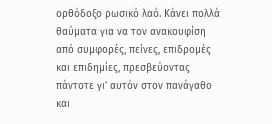ορθόδοξο ρωσικό λαό. Κάνει πολλά θαύματα για να τον ανακουφίση από συμφορές, πείνες, επιδρομές και επιδημίες, πρεσβεύοντας πάντοτε γι' αυτόν στον πανάγαθο και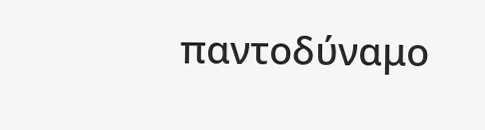παντοδύναμο